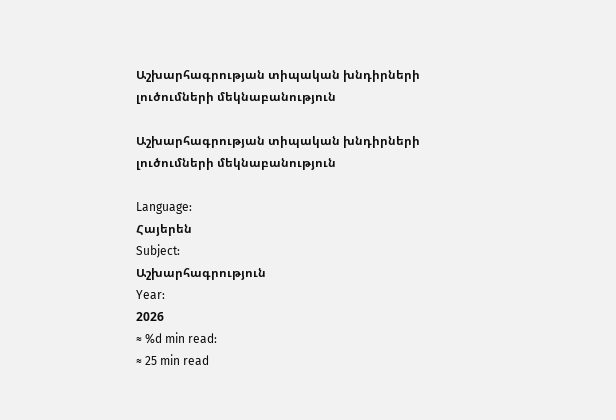Աշխարհագրության տիպական խնդիրների լուծումների մեկնաբանություն

Աշխարհագրության տիպական խնդիրների լուծումների մեկնաբանություն

Language:
Հայերեն
Subject:
Աշխարհագրություն
Year:
2026
≈ %d min read:
≈ 25 min read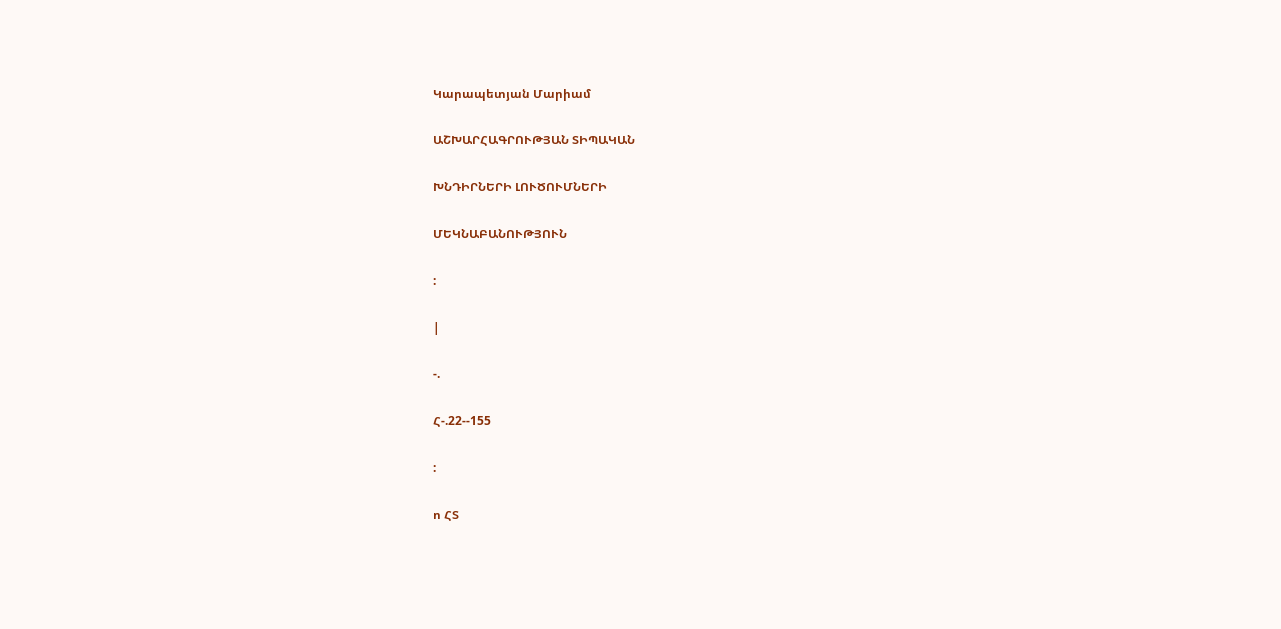Կարապետյան Մարիամ

ԱՇԽԱՐՀԱԳՐՈՒԹՅԱՆ ՏԻՊԱԿԱՆ

ԽՆԴԻՐՆԵՐԻ ԼՈՒԾՈՒՄՆԵՐԻ

ՄԵԿՆԱԲԱՆՈՒԹՅՈՒՆ

:

|

-.

Հ-.22--155

:

ո ՀՏ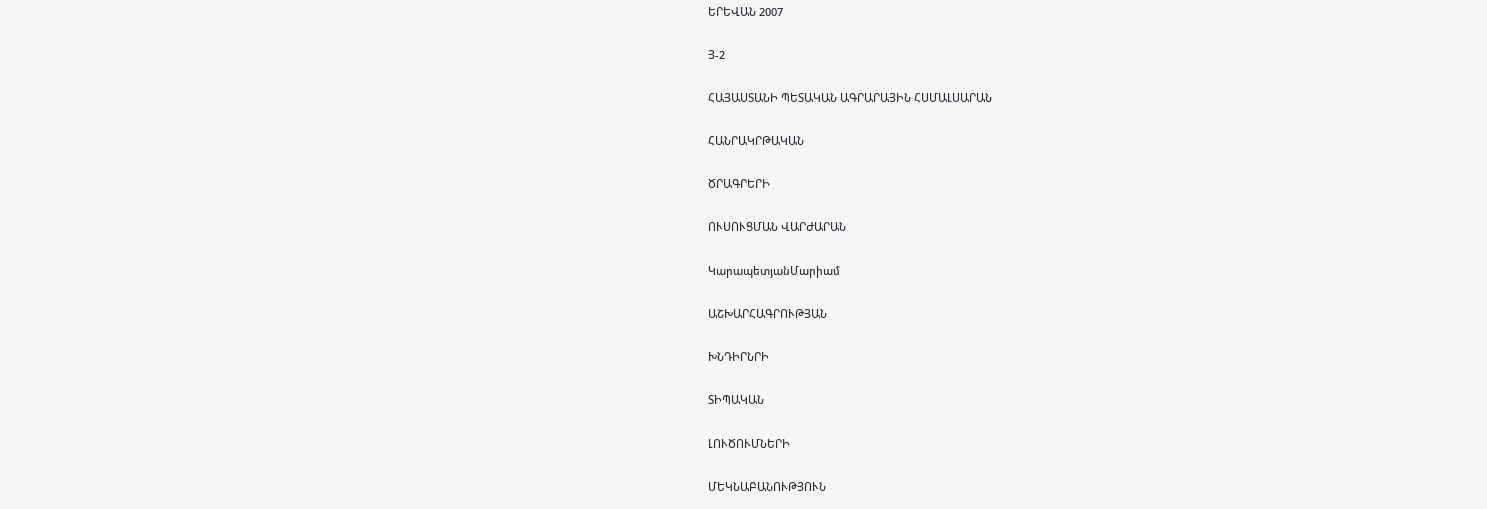ԵՐԵՎԱՆ 2007

Յ-2

ՀԱՅԱՍՏԱՆԻ ՊԵՏԱԿԱՆ ԱԳՐԱՐԱՅԻՆ ՀՍՄԱԼՍԱՐԱՆ

ՀԱՆՐԱԿՐԹԱԿԱՆ

ԾՐԱԳՐԵՐԻ

ՈՒՍՈՒՑՄԱՆ ՎԱՐԺԱՐԱՆ

ԿարապետյանՄարիամ

ԱՇԽԱՐՀԱԳՐՈՒԹՅԱՆ

ԽՆԴԻՐՆՐԻ

ՏԻՊԱԿԱՆ

ԼՈՒԾՈՒՄՆԵՐԻ

ՄԵԿՆԱԲԱՆՈՒԹՅՈՒՆ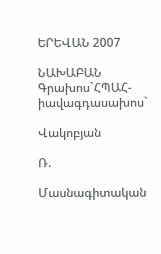ԵՐԵՎԱՆ 2007

ՆԱԽԱԲԱՆ Գրախոս`ՀՊԱՀ-իավագդասախոս`

Վակոբյան

Ռ.

Մասնագիտական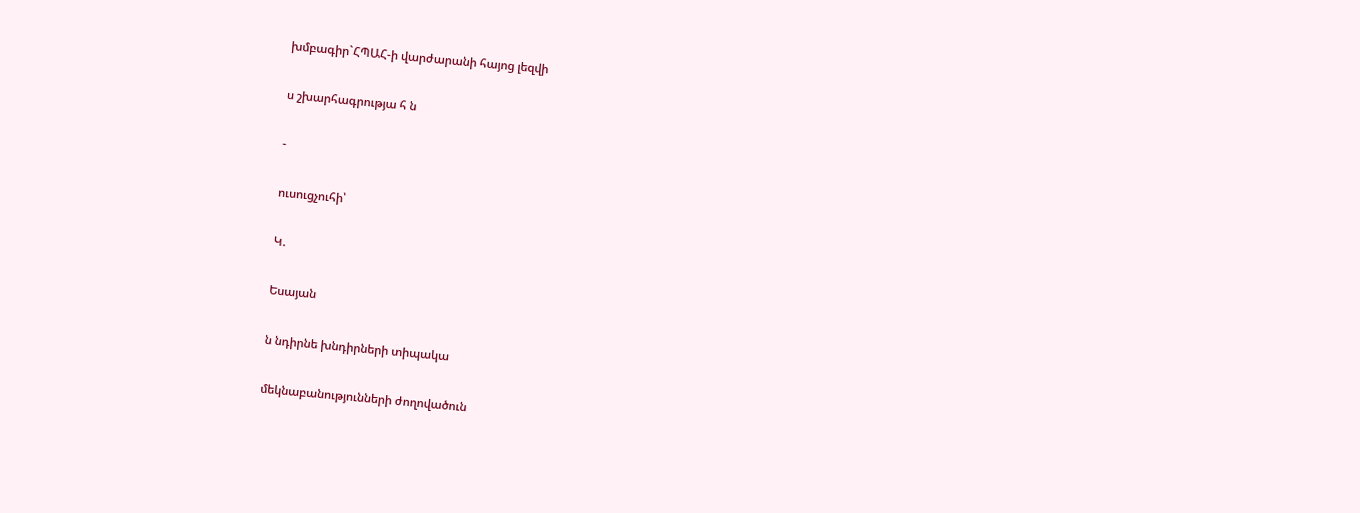խմբագիր`ՀՊԱՀ-ի վարժարանի հայոց լեզվի

ս շխարհագրությա հ ն

-

ուսուցչուհի՝

Կ.

Եսայան

ն նդիրնե խնդիրների տիպակա

մեկնաբանությունների ժողովածուն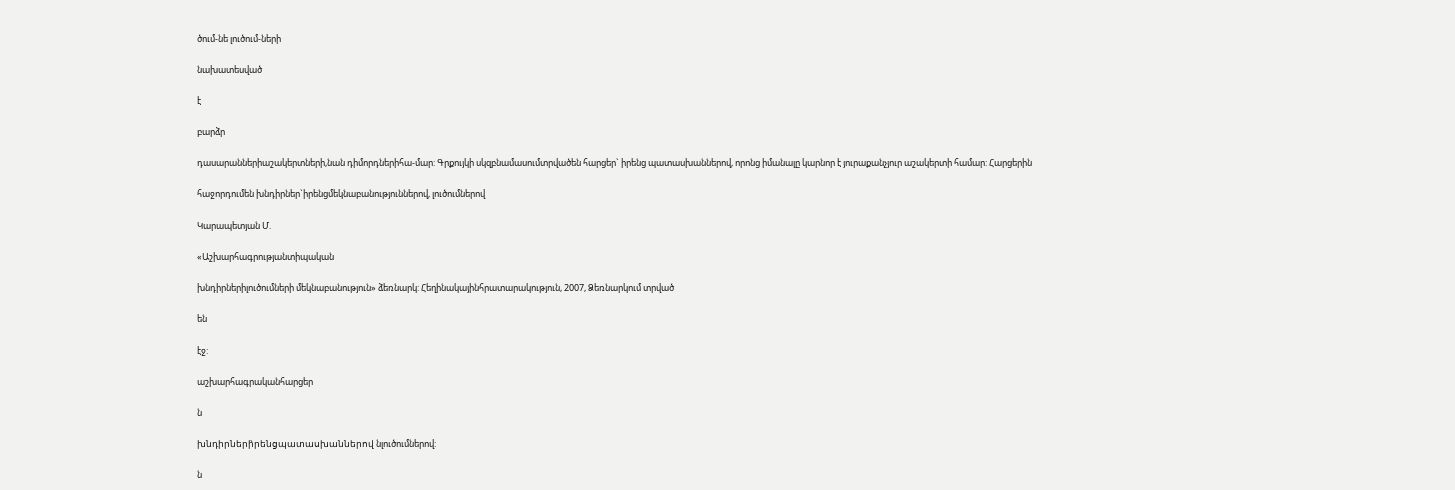ծում-նե լուծում-ների

նախատեսված

է

բարձր

դասարաններիաշակերտների,նան դիմորդներիհա-մար: Գրքույկի սկզբնամասումտրվածեն հարցեր` իրենց պատասխաններով, որոնց իմանալը կարնոր է յուրաքանչյուր աշակերտի համար: Հարցերին

հաջորդումեն խնդիրներ`իրենցմեկնաբանություններով, լուծումներով

Կարապետյան Մ.

«Աշխարհագրությանտիպական

խնդիրներիլուծումների մեկնաբանություն» ձեռնարկ: Հեղինակայինհրատարակություն, 2007, Ձեռնարկում տրված

են

էջ:

աշխարհագրականհարցեր

ն

խնդիրների̀րենցպատասխաններով նլուծումներով:

ն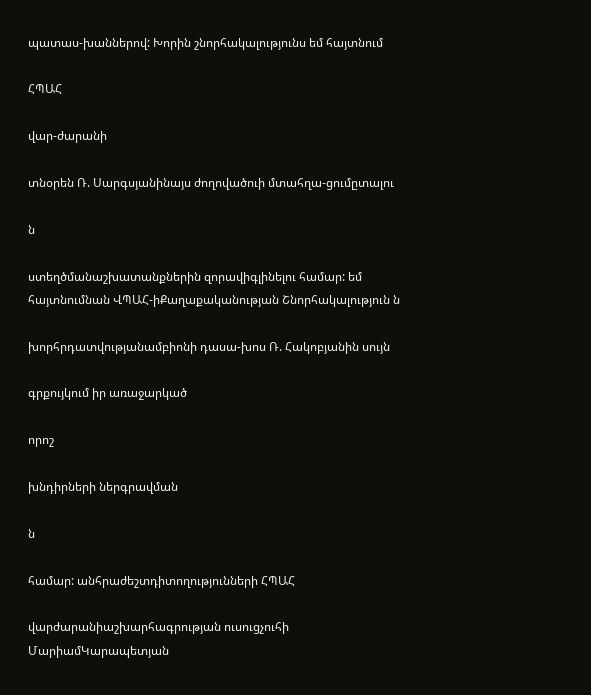պատաս-խաններով: Խորին շնորհակալությունս եմ հայտնում

ՀՊԱՀ

վար-ժարանի

տնօրեն Ռ. Սարգսյանինայս ժողովածուի մտահղա-ցումըտալու

ն

ստեղծմանաշխատանքներին զորավիգլինելու համար: եմ հայտնումնան ՎՊԱՀ-իՔաղաքականության Շնորհակալություն ն

խորհրդատվությանամբիոնի դասա-խոս Ռ. Հակոբյանին սույն

գրքույկում իր առաջարկած

որոշ

խնդիրների ներգրավման

ն

համար: անհրաժեշտդիտողությունների ՀՊԱՀ

վարժարանիաշխարհագրության ուսուցչուհի ՄարիամԿարապետյան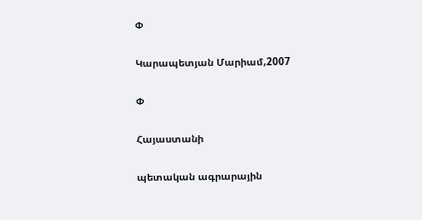Փ

Կարապետյան Մարիամ,2007

Փ

Հայաստանի

պետական ագրարային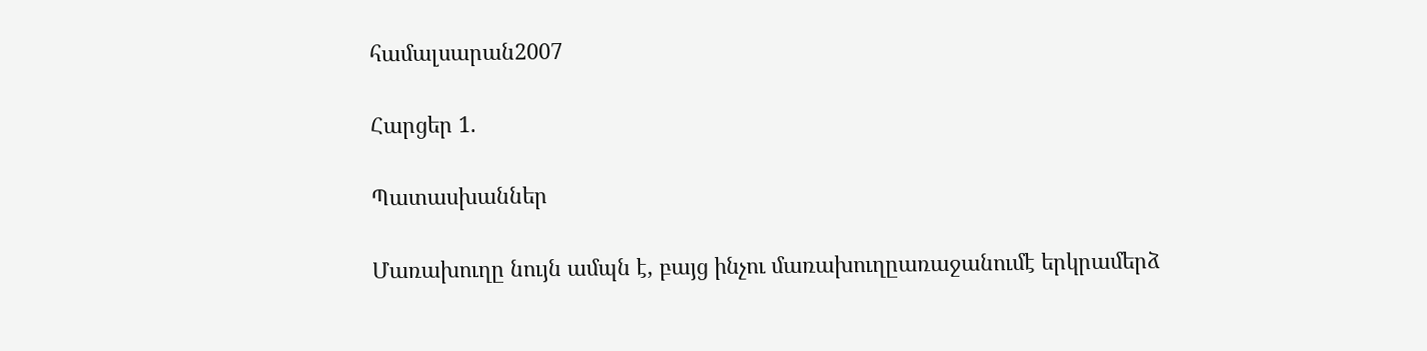համալսարան2007

Հարցեր 1.

Պատասխաններ

Մառախուղը նույն ամպն է, բայց ինչու մառախուղըառաջանումէ երկրամերձ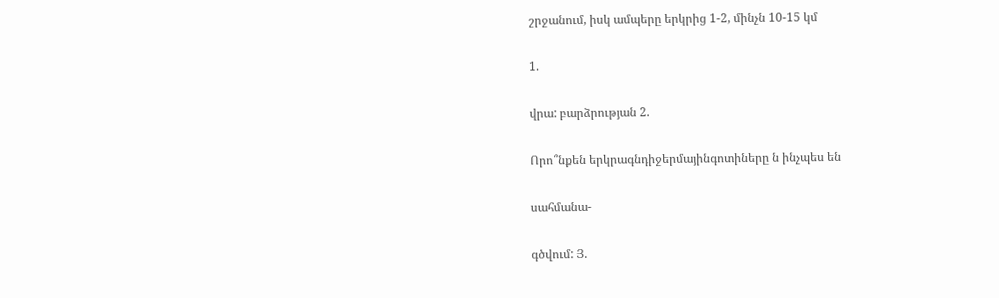շրջանում, իսկ ամպերը երկրից 1-2, մինչն 10-15 կմ

1.

վրա: բարձրության 2.

Որո՞նքեն երկրագնդիջերմայինգոտիները ն ինչպես են

սահմանա-

գծվում: Յ.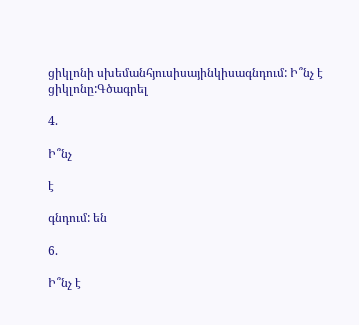ցիկլոնի սխեմանհյուսիսայինկիսագնդում: Ի՞նչ է ցիկլոնը:Գծագրել

4.

Ի՞նչ

է

գնդում: են

6.

Ի՞նչ է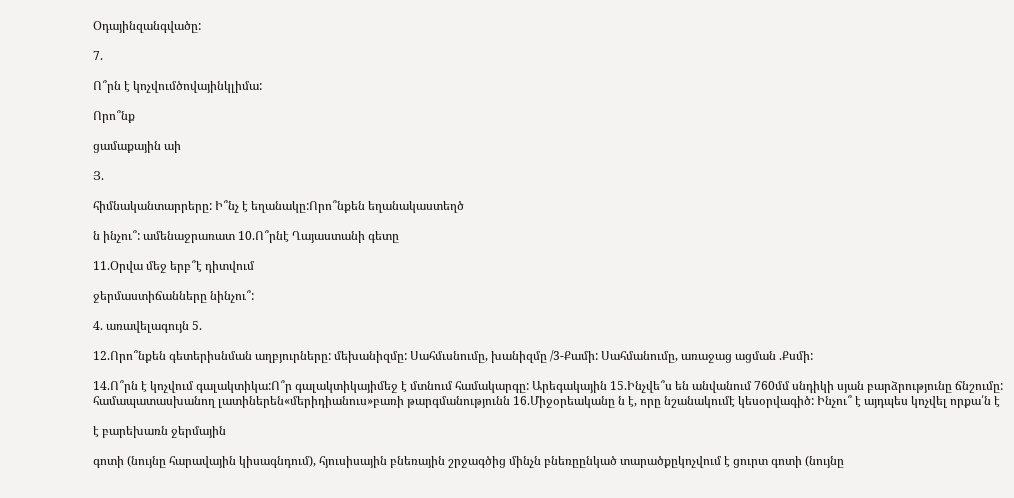Օդայինզանգվածը:

7.

Ո՞րն է կոչվումծովայինկլիմա:

Որո՞նք

ցամաքային աի

Յ.

հիմնականտարրերը: Ի՞նչ է եղանակը:Որո՞նքեն եղանակաստեղծ

ն ինչու՞: ամենաջրառատ 10.Ո՞րնէ Ղայաստանի գետը

11.Օրվա մեջ երբ՞է դիտվում

ջերմաստիճանները նինչու՞:

4. առավելագույն 5.

12.Որո՞նքեն գետերիսնման աղբյուրները: մեխանիզմը: Սահմւսնումը, խանիզմը /3-Քամի: Սահմանումը, առաջաց ացման .Քսմի:

14.Ո՞րն է կոչվում գալակտիկա:Ո՞ր գալակտիկայիմեջ է մտնում համակարգը: Արեգակային 15.Ինչվե՞ս են անվանում 760մմ սնդիկի սյան բարձրությունը ճնշումը: համապատասխանող լատիներեն«մերիդիանուս»բառի թարգմանությունն 16.Միջօրեականը ն է, որը նշանակումէ կեսօրվագիծ: Ինչու՞ է այդպես կոչվել որքա՛ն է

է բարեխառն ջերմային

գոտի (նույնը հարավային կիսագնդում), հյուսիսային բնեռային շրջագծից մինչն բնեռըընկած տարածքըկոչվում է ցուրտ գոտի (նույնը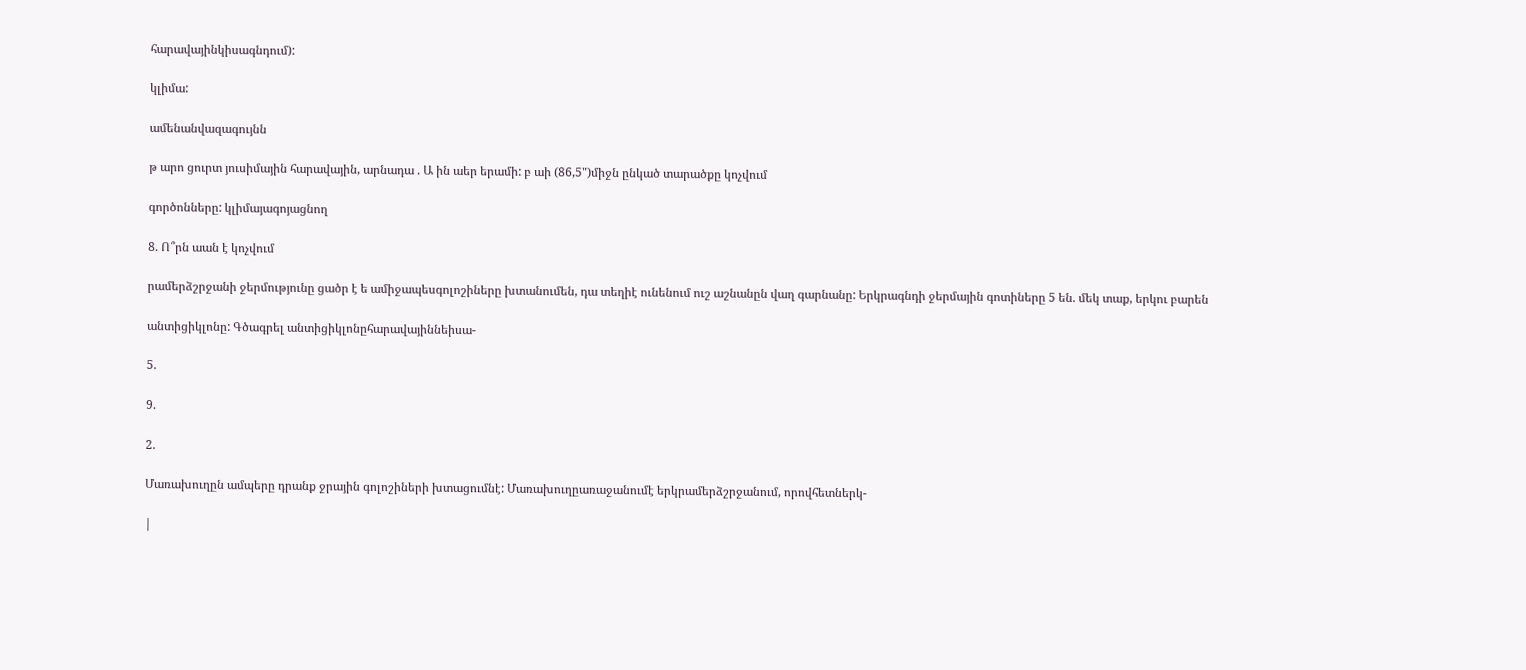հարավայինկիսագնդում):

կլիմա:

ամենանվազագույնն

թ արո ցուրտ յուսիմային հարավային, արնադա . Ա ին աեր երամի: բ աի (86,5")միջն ընկած տարածքը կոչվում

գործոնները: կլիմայագոյացնող

8. Ո՞րն աան է կոչվում

րամերձշրջանի ջերմությունը ցածր է ե ամիջապեսգոլոշիները խտանումեն, դա տեղիէ ունենում ուշ աշնանըն վաղ գարնանը: Երկրագնդի ջերմային գոտիները 5 են. մեկ տաք, երկու բարեն

անտիցիկլոնը: Գծագրել անտիցիկլոնըհարավայիննեիսա-

5.

9.

2.

Մառախուղըն ամպերը դրանք ջրային գոլոշիների խտացումնէ: Մառախուղըառաջանումէ երկրամերձշրջանում, որովհետներկ-

|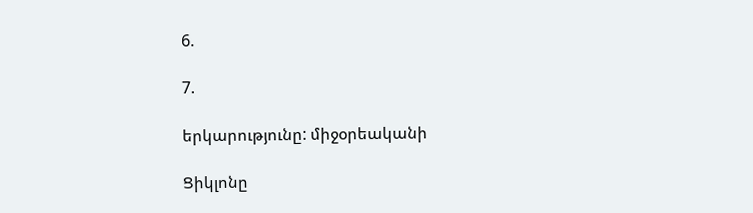6.

7.

երկարությունը: միջօրեականի

Ցիկլոնը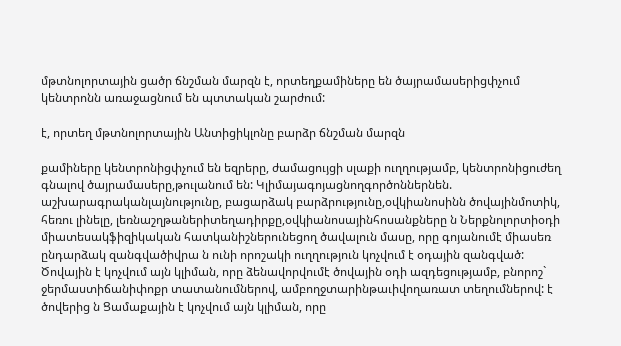մթտնոլորտային ցածր ճնշման մարզն է, որտեղքամիները են ծայրամասերիցփչում կենտրոնն առաջացնում են պտտական շարժում:

է, որտեղ մթտնոլորտային Անտիցիկլոնը բարձր ճնշման մարզն

քամիները կենտրոնիցփչում են եզրերը, ժամացույցի սլաքի ուղղությամբ, կենտրոնիցուժեղ գնալով ծայրամասերը,թուլանում են: Կլիմայագոյացնողգործոններնեն. աշխարագրականլայնությունը, բացարձակ բարձրությունը,օվկիանոսինն ծովայինմոտիկ, հեռու լինելը, լեռնաշղթաներիտեղադիրքը,օվկիանոսայինհոսանքները ն Ներքնոլորտիօդի միատեսակֆիզիկական հատկանիշներունեցող ծավալուն մասը, որը գոյանումէ միասեռ ընդարձակ զանգվածիվրա ն ունի որոշակի ուղղություն կոչվում է օդային զանգված: Ծովային է կոչվում այն կլիման, որը ձենավորվումէ ծովային օդի ազդեցությամբ, բնորոշ` ջերմաստիճանիփոքր տատանումներով, ամբողջտարինթաւիվողառատ տեղումներով: է ծովերից ն Ցամաքային է կոչվում այն կլիման, որը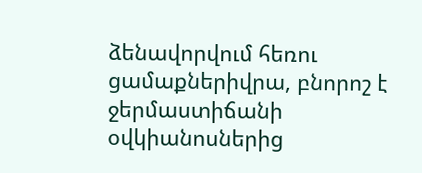ձենավորվում հեռու ցամաքներիվրա, բնորոշ է ջերմաստիճանի օվկիանոսներից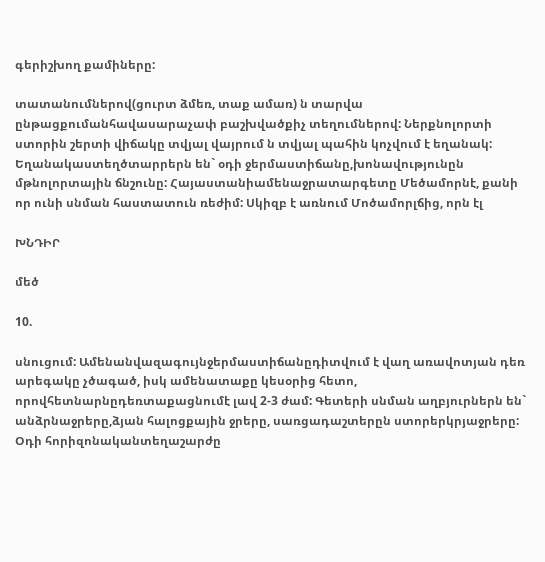գերիշխող քամիները:

տատանումներով(ցուրտ ձմեռ, տաք ամառ) ն տարվա ընթացքումանհավասարաչափ բաշխվածքիչ տեղումներով: Ներքնոլորտի ստորին շերտի վիճակը տվյալ վայրում ն տվյալ պահին կոչվում է եղանակ: Եղանակաստեղծտարրերն են` օդի ջերմաստիճանը,խոնավությունըն մթնոլորտային ճնշունը: Հայաստանիամենաջրատարգետը Մեծամորնէ, քանի որ ունի սնման հաստատուն ռեժիմ: Սկիզբ է առնում Մոծամորլճից, որն էլ

ԽՆԴԻՐ

մեծ

10.

սնուցում: Ամենանվազագույնջերմաստիճանըդիտվում է վաղ առավոտյան դեռ արեգակը չծագած, իսկ ամենատաքը կեսօրից հետո, որովհետնարնըդեռտաքացնումէ լավ 2-3 ժամ: Գետերի սնման աղբյուրներն են` անձրնաջրերը,ձյան հալոցքային ջրերը, սառցադաշտերըն ստորերկրյաջրերը: Օդի հորիզոնականտեղաշարժը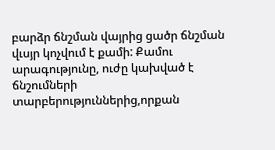բարձր ճնշման վայրից ցածր ճնշման վւսյր կոչվում է քամի: Քամու արագությունը, ուժը կախված է ճնշումների տարբերություններից,որքան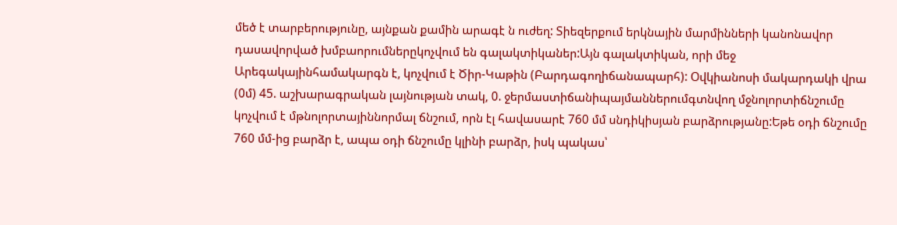մեծ է տարբերությունը, այնքան քամին արագէ ն ուժեղ: Տիեզերքում երկնային մարմինների կանոնավոր դասավորված խմբաորումներըկոչվում են գալակտիկաներ:Այն գալակտիկան, որի մեջ Արեգակայինհամակարգն է, կոչվում է Ծիր-Կաթին (Բարդագողիճանապարհ): Օվկիանոսի մակարդակի վրա (0մ) 45. աշխարագրական լայնության տակ, 0. ջերմաստիճանիպայմաններումգտնվող մջնոլորտիճնշումը կոչվում է մթնոլորտայիննորմալ ճնշում, որն էլ հավասարէ 760 մմ սնդիկիսյան բարձրությանը:Եթե օդի ճնշումը 760 մմ-ից բարձր է, ապա օդի ճնշումը կլինի բարձր, իսկ պակաս՝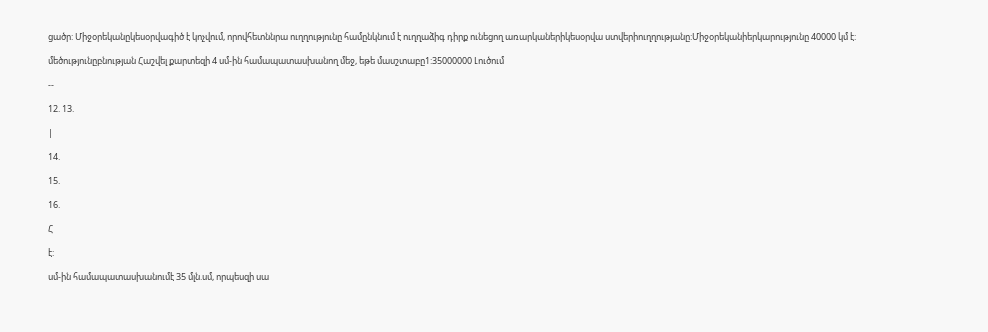ցածր: Միջօրեկանըկեսօրվագիծ է կոչվում, որովհետննրա ուղղությունը համընկնում է ուղղաձիգ դիրք ունեցող առարկաներիկեսօրվա ստվերիուղղությանը:Միջօրեկանիերկարությունը 40000 կմ է:

մեծությունըբնության Հաշվել քարտեզի 4 սմ-ին համապատասխանող մեջ, եթե մասշտաբը1:35000000 Լուծում

--

12. 13.

|

14.

15.

16.

Հ

է:

սմ-ին համապատասխանումէ 35 մլն.սմ, որպեսզի սա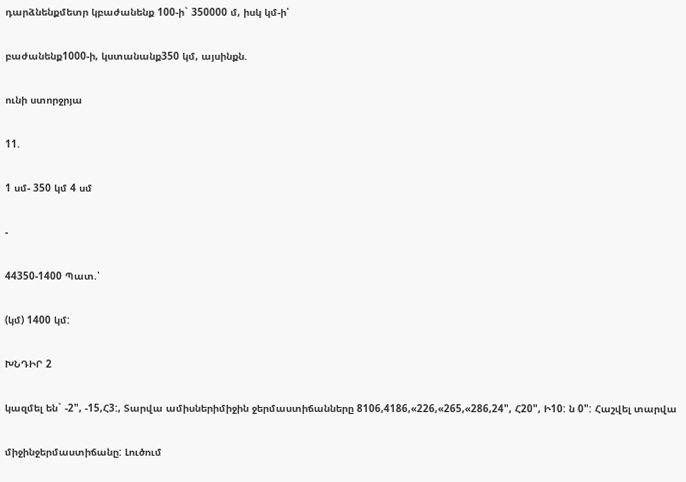դարձնենքմետր կբաժանենք 100-ի` 350000 մ, իսկ կմ-ի՝

բաժանենք1000-ի, կստանանք350 կմ, այսինքն.

ունի ստորջրյա

11.

1 սմ- 350 կմ 4 սմ

-

44350-1400 Պատ.՝

(կմ) 1400 կմ:

ԽՆԴԻՐ 2

կազմել են` -2", -15,Հ3:, Տարվա ամիսներիմիջին ջերմաստիճանները 8106,4186,«226,«265,«286,24", Հ20", Ի10: ն 0": Հաշվել տարվա

միջինջերմաստիճանը: Լուծում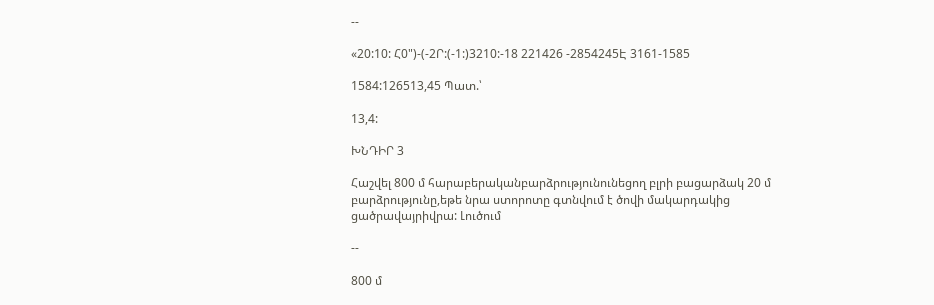--

«20:10: Հ0")-(-2Ր:(-1:)3210:-18 221426 -2854245Է 3161-1585

1584:126513,45 Պատ.՝

13,4:

ԽՆԴԻՐ 3

Հաշվել 800 մ հարաբերականբարձրությունունեցող բլրի բացարձակ 20 մ բարձրությունը,եթե նրա ստորոտը գտնվում է ծովի մակարդակից ցածրավայրիվրա: Լուծում

--

800 մ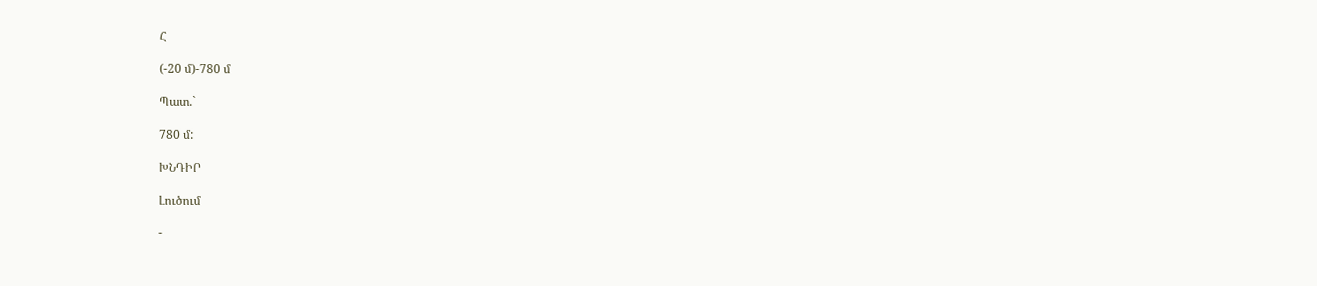Հ

(-20 մ)-780 մ

Պատ.`

780 մ:

ԽՆԴԻՐ

Լուծում

-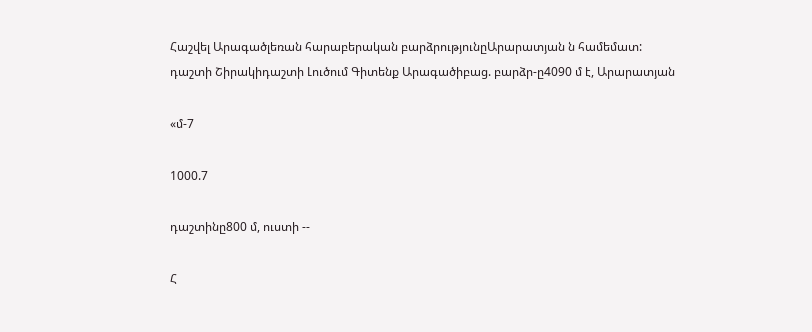Հաշվել Արագածլեռան հարաբերական բարձրությունըԱրարատյան ն համեմատ: դաշտի Շիրակիդաշտի Լուծում Գիտենք Արագածիբաց. բարձր-ը4090 մ է, Արարատյան

«մ-7

1000.7

դաշտինը800 մ, ուստի --

Հ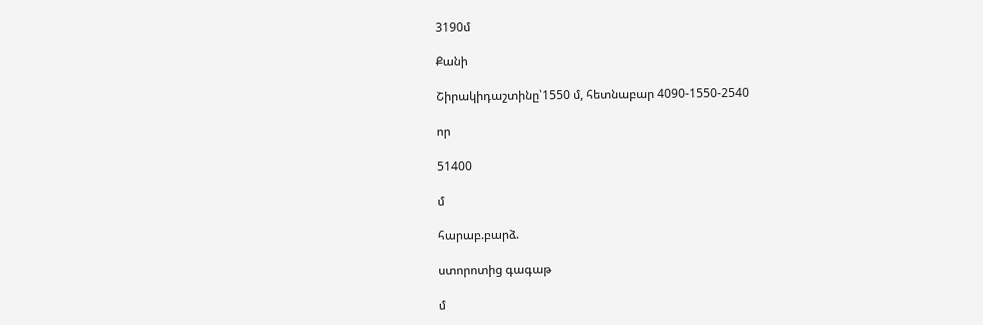3190մ

Քանի

Շիրակիդաշտինը՝1550 մ, հետնաբար 4090-1550-2540

որ

51400

մ

հարաբ.բարձ.

ստորոտից գագաթ

մ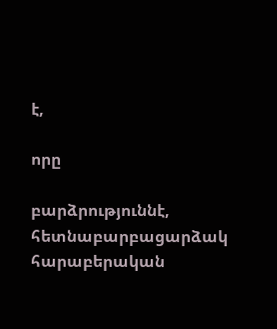է,

որը

բարձրություննէ, հետնաբարբացարձակ հարաբերական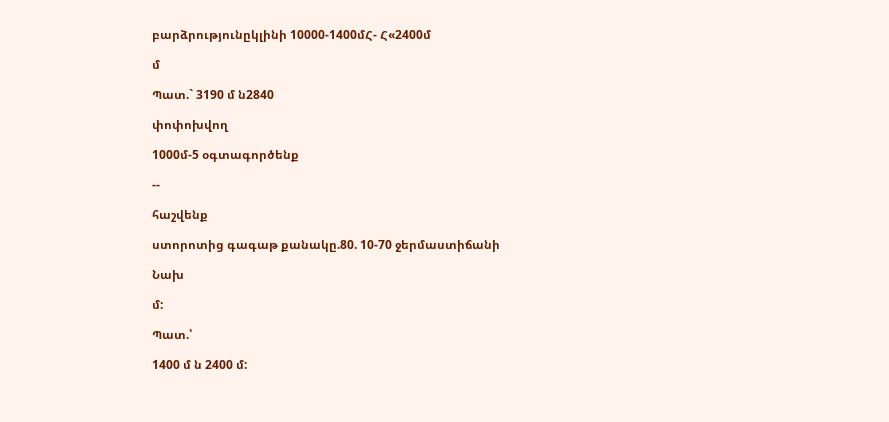բարձրությունըկլինի 10000-1400մՀ- Հ«2400մ

մ

Պատ.` 3190 մ ն2840

փոփոխվող

1000մ-5 օգտագործենք

--

հաշվենք

ստորոտից գագաթ քանակը.80. 10-70 ջերմաստիճանի

Նախ

մ:

Պատ.՝

1400 մ ն 2400 մ: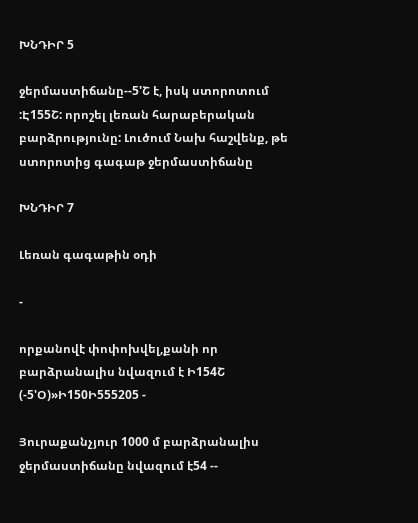ԽՆԴԻՐ 5

ջերմաստիճանը--5'Շ է, իսկ ստորոտում :Է155Շ: որոշել լեռան հարաբերական բարձրությունը: Լուծում Նախ հաշվենք, թե ստորոտից գագաթ ջերմաստիճանը

ԽՆԴԻՐ 7

Լեռան գագաթին օդի

-

որքանովէ փոփոխվել,քանի որ բարձրանալիս նվազում է Ի154Շ (-5'Օ)»Ի150Ի555205 -

Յուրաքանչյուր 1000 մ բարձրանալիս ջերմաստիճանը նվազում է54 --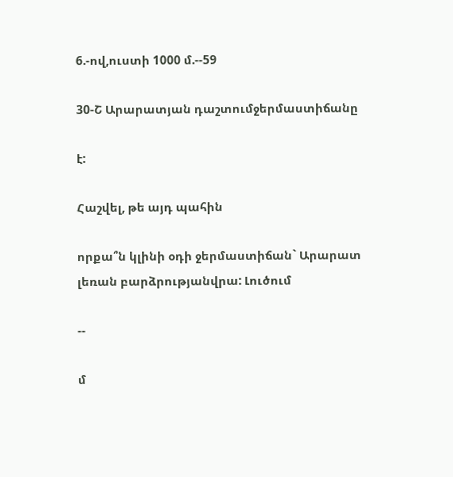6.-ով,ուստի 1000 մ.--59

30-Շ Արարատյան դաշտումջերմաստիճանը

է:

Հաշվել, թե այդ պահին

որքա՞ն կլինի օդի ջերմաստիճան` Արարատ լեռան բարձրությանվրա: Լուծում

--

մ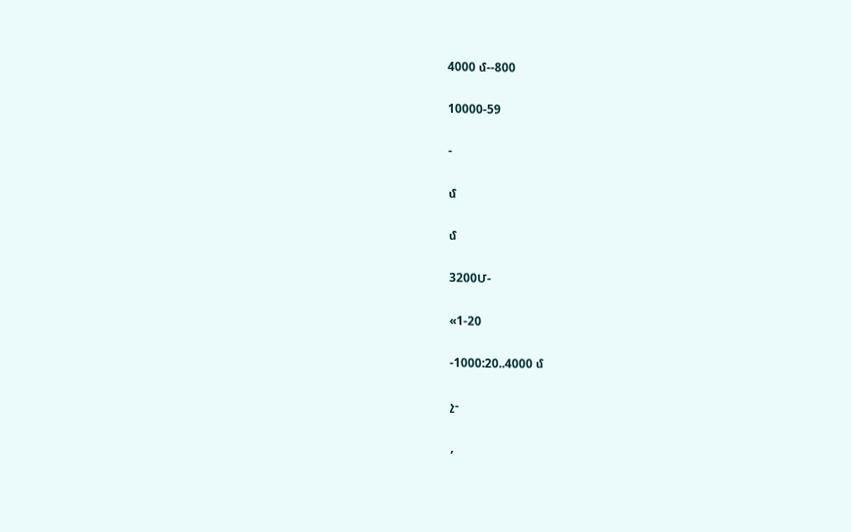4000 մ--800

10000-59

-

մ

մ

3200Մ-

«1-20

-1000:20..4000 մ

չ-

,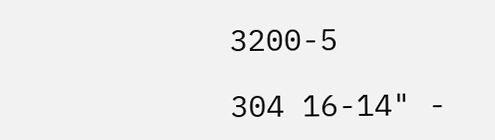3200-5

304 16-14" -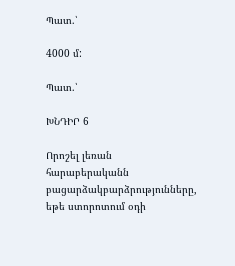Պատ.՝

4000 մ:

Պատ.՝

ԽՆԴԻՐ 6

Որոշել լեռան հարաբերականն բացարձակբարձրությունները, եթե ստորոտում օդի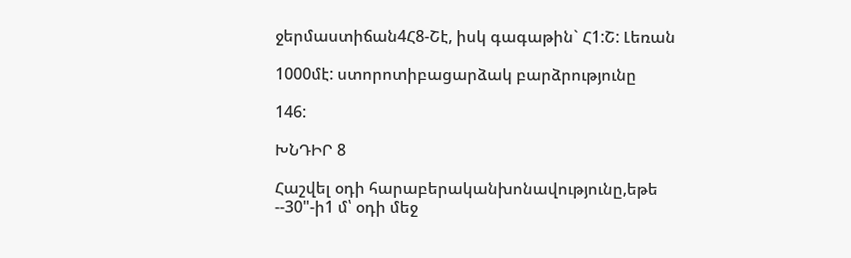ջերմաստիճան4Հ8-Շէ, իսկ գագաթին` Հ1:Շ: Լեռան

1000մէ: ստորոտիբացարձակ բարձրությունը

146:

ԽՆԴԻՐ 8

Հաշվել օդի հարաբերականխոնավությունը,եթե --30"-ի1 մ՝ օդի մեջ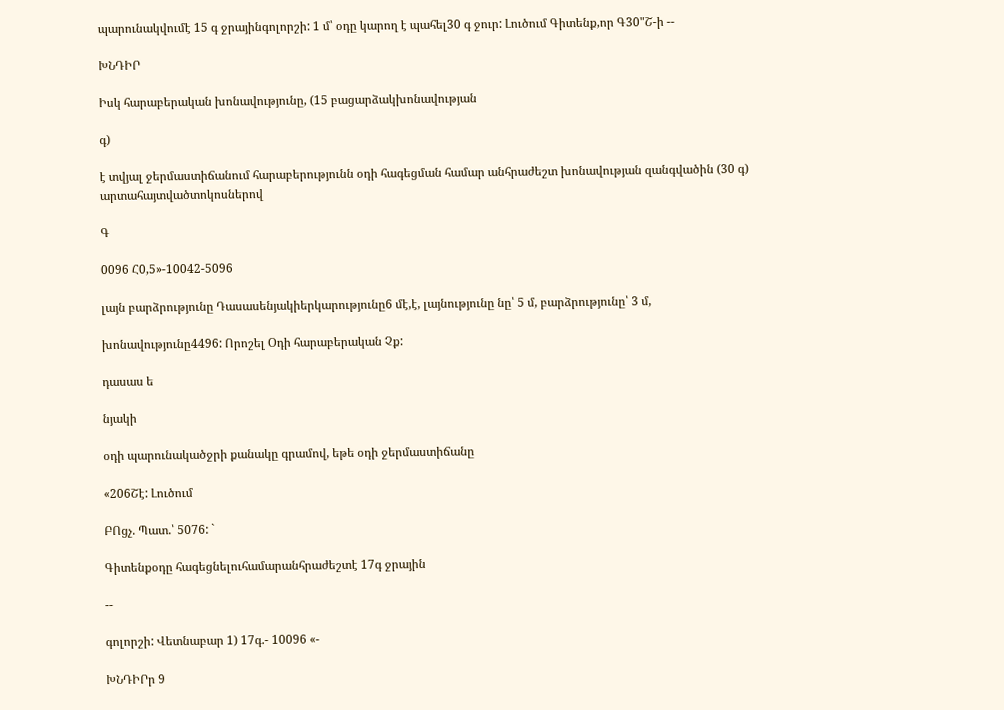պարունակվումէ 15 գ ջրայինգոլորշի: 1 մ՝ օդը կարող է պահել30 գ ջուր: Լուծում Գիտենք,որ Գ30"Շ-ի --

ԽՆԴԻՐ

Իսկ հարաբերական խոնավությունը, (15 բացարձակխոնավության

գ)

է տվյալ ջերմաստիճանում հարաբերությունն օդի հագեցման համար անհրաժեշտ խոնավության զանգվածին (30 գ) արտահայտվածտոկոսներով

Գ

0096 Հ0,5»-10042-5096

լայն բարձրությունը Դասասենյակիերկարությունը6 մէ,է, լայնությունը նը՝ 5 մ, բարձրությունը՝ 3 մ,

խոնավությունը4496: Որոշել Օդի հարաբերական Չք:

դասաս ե

նյակի

օդի պարունակածջրի քանակը գրամով, եթե օդի ջերմաստիճանը

«206Շէ: Լուծում

ԲՈցչ. Պատ.՝ 5076: `

Գիտենքօդը հագեցնելուհամարանհրաժեշտէ 17գ ջրային

--

գոլորշի: Վետնաբար 1) 17գ.- 10096 «-

ԽՆԴԻՐր 9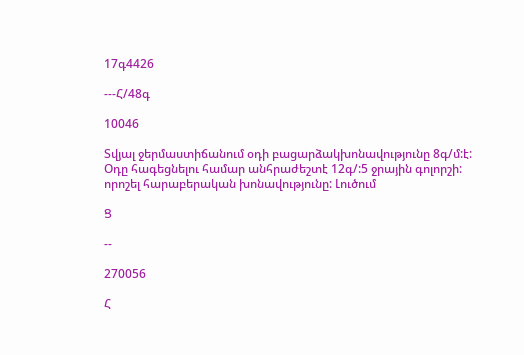17գ4426

---Հ/48գ

10046

Տվյալ ջերմաստիճանում օդի բացարձակխոնավությունը 8գ/մ:է: Օդը հագեցնելու համար անհրաժեշտէ 12գ/:5 ջրային գոլորշի: որոշել հարաբերական խոնավությունը: Լուծում

Ց

--

270056

Հ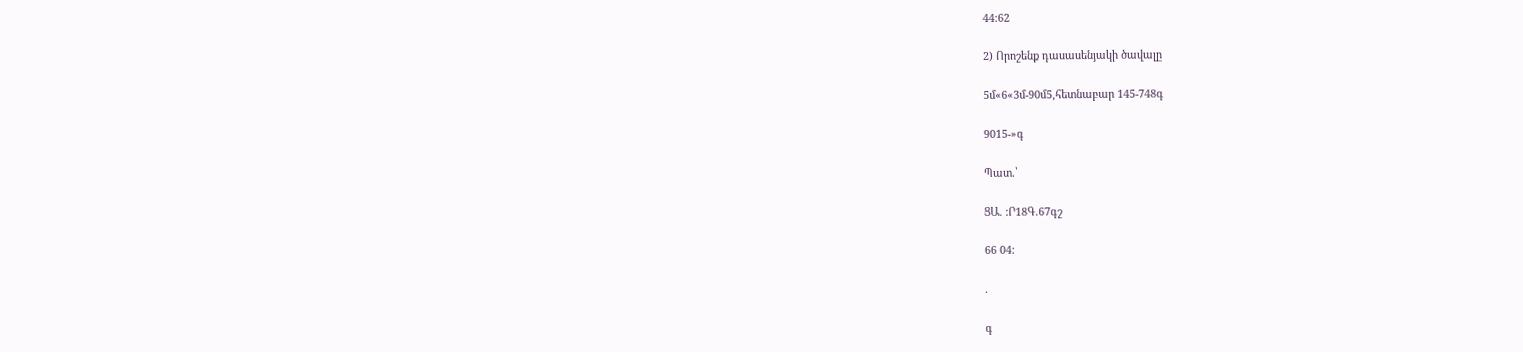44:62

2) Որոշենք դասասենյակի ծավալը

5մ«6«3մ-90մ5,հետնաբար 145-748գ

9015-»գ

Պատ.՝

ՑԱ. :Ր18Գ.67գշ

66 04:

.

գ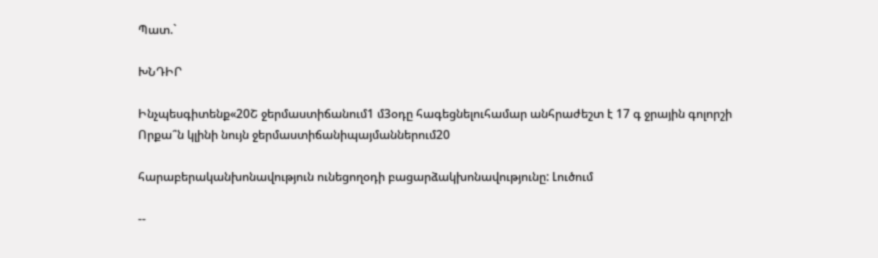Պատ.`

ԽՆԴԻՐ

Ինչպեսգիտենք«20Շ ջերմաստիճանում1 մ3օդը հագեցնելուհամար անհրաժեշտ է 17 գ ջրային գոլորշի Որքա՞ն կլինի նույն ջերմաստիճանիպայմաններում20

հարաբերականխոնավություն ունեցողօդի բացարձակխոնավությունը: Լուծում

--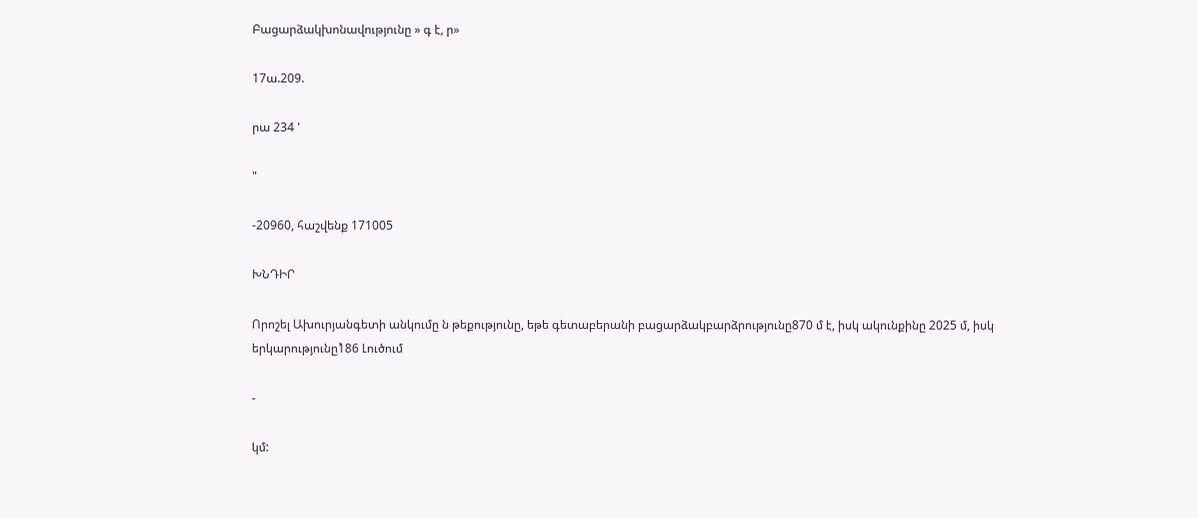Բացարձակխոնավությունը » գ է, ր»

17ա.209.

րա 234 '

"

-20960, հաշվենք 171005

ԽՆԴԻՐ

Որոշել Ախուրյանգետի անկումը ն թեքությունը, եթե գետաբերանի բացարձակբարձրությունը870 մ է, իսկ ակունքինը 2025 մ, իսկ երկարությունը1̀86 Լուծում

-

կմ: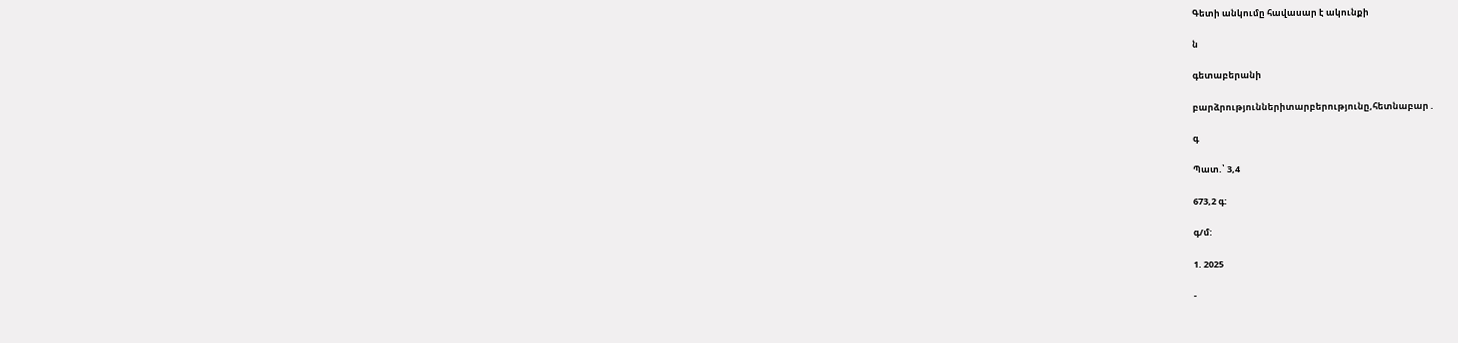Գետի անկումը հավասար է ակունքի

ն

գետաբերանի

բարձրություններիտարբերությունը,հետնաբար .

գ

Պատ.՝ 3,4

673,2 գ:

գ/մ:

1. 2025

-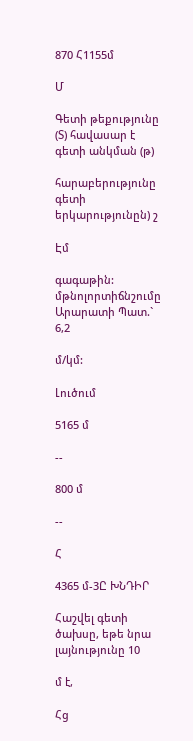870 Հ1155մ

Մ

Գետի թեքությունը (Տ) հավասար է գետի անկման (թ)

հարաբերությունը գետի երկարությունըն) շ

Էմ

գագաթին: մթնոլորտիճնշումը Արարատի Պատ.` 6,2

մ/կմ:

Լուծում

5165 մ

--

800 մ

--

Հ

4365 մ-3Ը ԽՆԴԻՐ

Հաշվել գետի ծախսը, եթե նրա լայնությունը 10

մ է,

Հց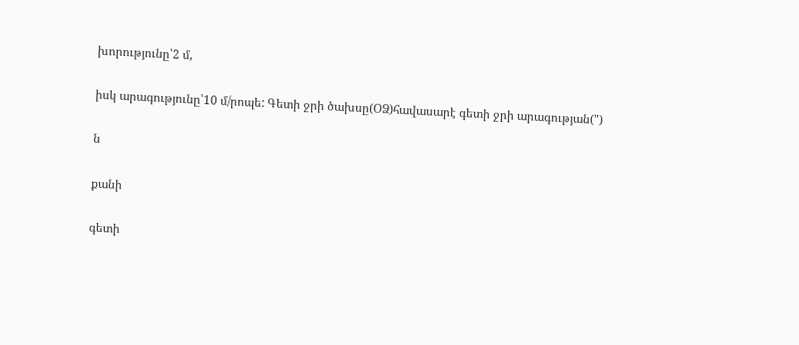խորությունը՝2 մ,

իսկ արագությունը՝10 մ/րոպե: Գետի ջրի ծախսը(ՕՁ)հավասարէ գետի ջրի արագության(")

ն

քանի

գետի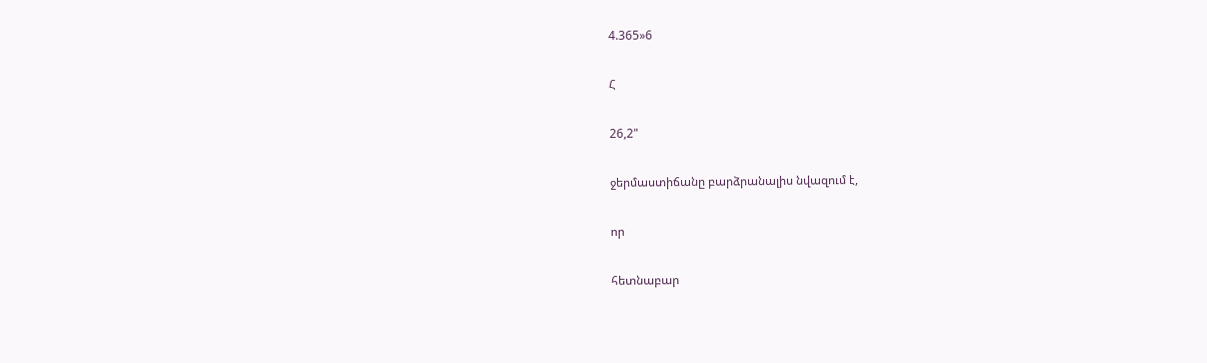4.365»6

Հ

26,2"

ջերմաստիճանը բարձրանալիս նվազում է,

որ

հետնաբար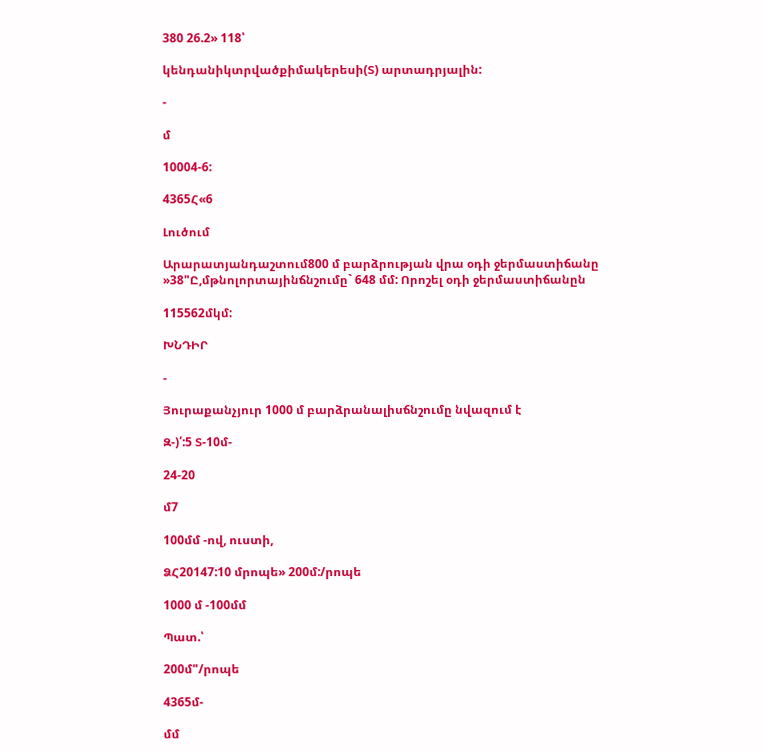380 26.2» 118՝

կենդանիկտրվածքիմակերեսի(Տ) արտադրյալին:

-

մ

10004-6:

4365Հ«6

Լուծում

Արարատյանդաշտում800 մ բարձրության վրա օդի ջերմաստիճանը »38"Ը,մթնոլորտայինճնշումը` 648 մմ: Որոշել օդի ջերմաստիճանըն

115562մկմ:

ԽՆԴԻՐ

-

Յուրաքանչյուր 1000 մ բարձրանալիսճնշումը նվազում է

Զ-)՛:5 Տ-10մ-

24-20

մ7

100մմ -ով, ուստի,

ՁՀ20147:10 մրոպե» 200մ:/րոպե

1000 մ -100մմ

Պատ.՝

200մ"/րոպե

4365մ-

մմ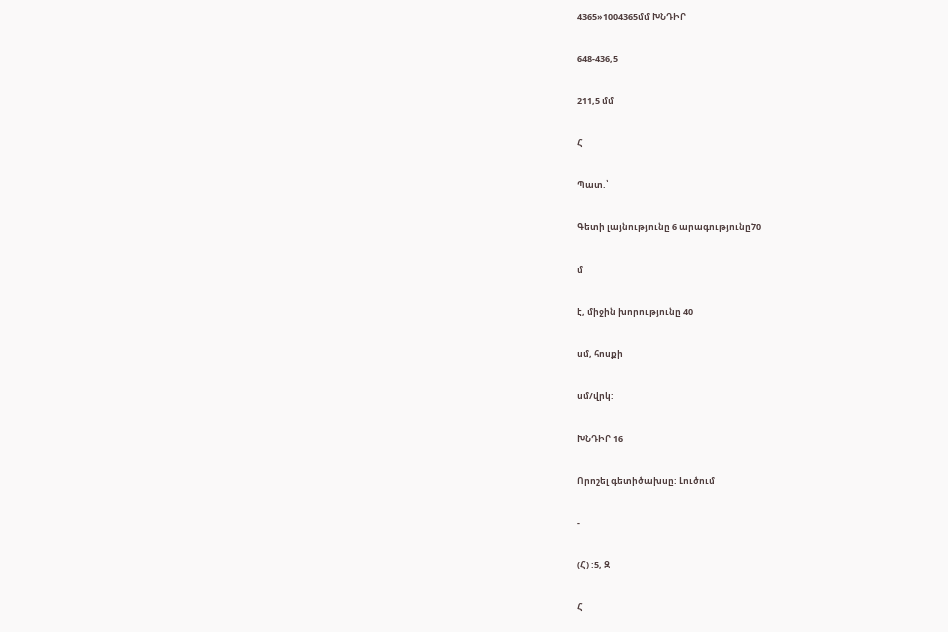4365»1004365մմ ԽՆԴԻՐ

648-436,5

211,5 մմ

Հ

Պատ.՝

Գետի լայնությունը 6 արագությունը7̀0

մ

է, միջին խորությունը 40

սմ, հոսքի

սմ/վրկ:

ԽՆԴԻՐ 16

Որոշել գետիծախսը: Լուծում

-

(Հ) :5, Զ

Հ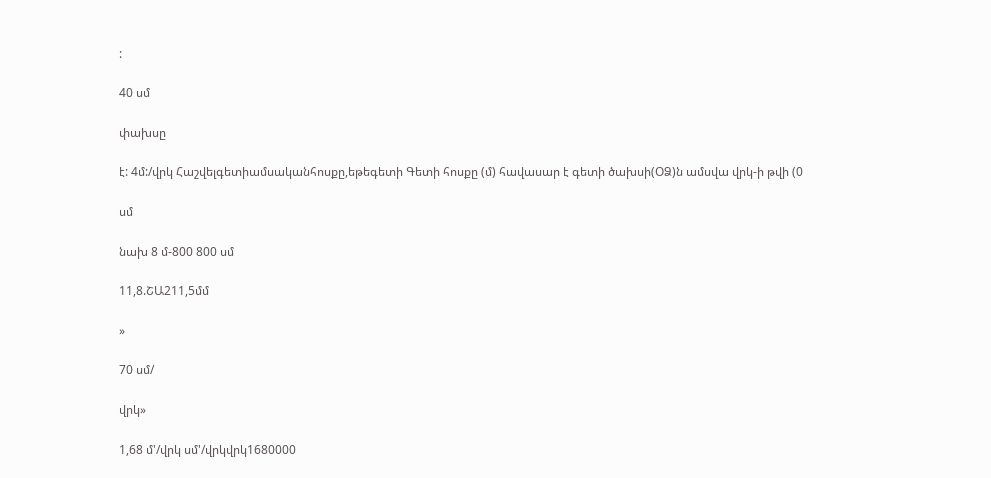:

40 սմ

փախսը

է: 4մ:/վրկ Հաշվելգետիամսականհոսքը,եթեգետի Գետի հոսքը (մ) հավասար է գետի ծախսի(ՕՁ)ն ամսվա վրկ-ի թվի (0

սմ

նախ 8 մ-800 800 սմ

11,8.ՇԱ211,5մմ

»

70 սմ/

վրկ»

1,68 մ'/վրկ սմ'/վրկվրկ1680000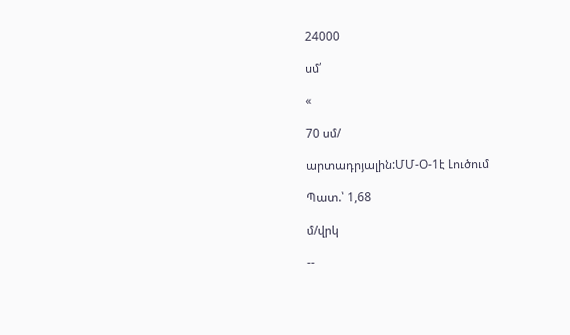24000

սմ՛

«

70 սմ/

արտադրյալին:ՄՄ-Օ-1է Լուծում

Պատ.՝ 1,68

մ/վրկ

--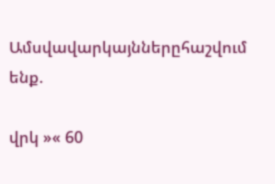Ամսվավարկայններըհաշվում ենք.

վրկ »« 60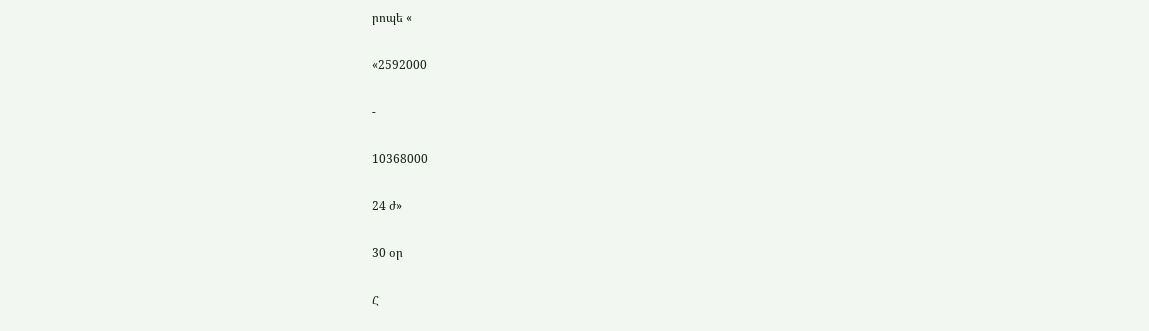րոպե «

«2592000

-

10368000

24 ժ»

30 օր

Հ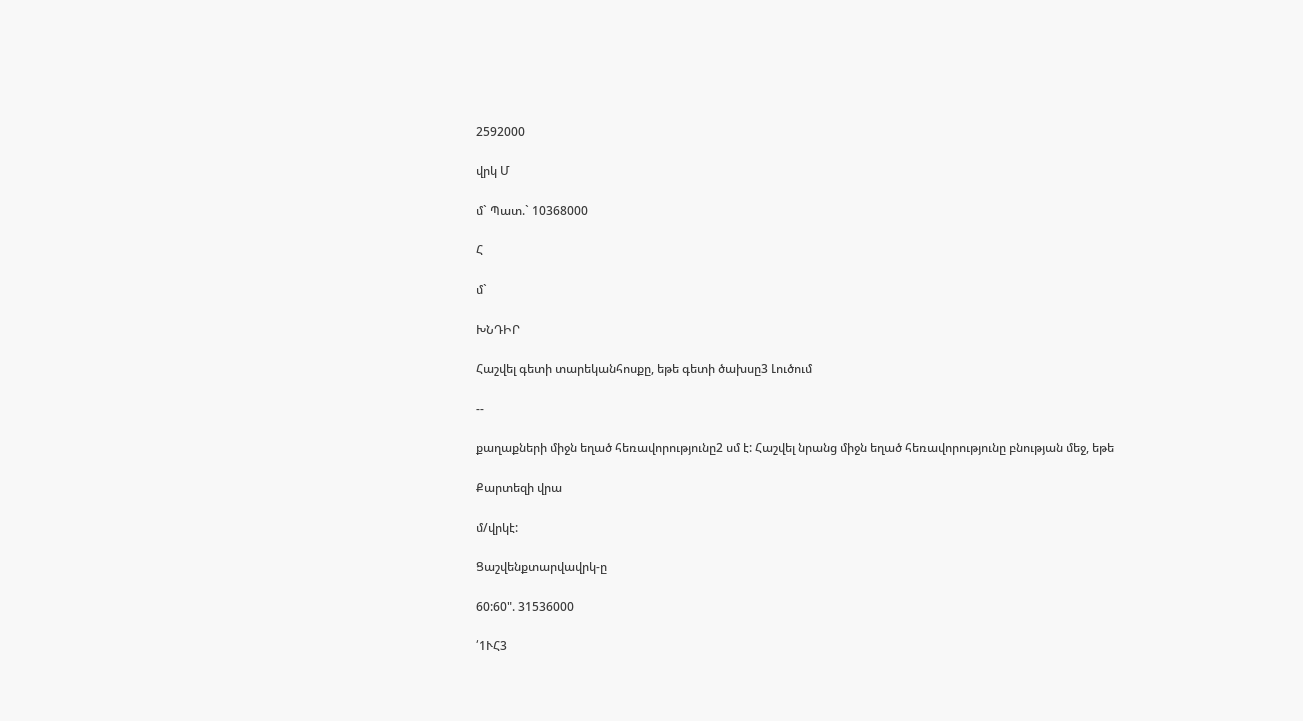2592000

վրկ Մ

մ` Պատ.` 10368000

Հ

մ`

ԽՆԴԻՐ

Հաշվել գետի տարեկանհոսքը, եթե գետի ծախսը3 Լուծում

--

քաղաքների միջն եղած հեռավորությունը2 սմ է: Հաշվել նրանց միջն եղած հեռավորությունը բնության մեջ, եթե

Քարտեզի վրա

մ/վրկէ:

Ցաշվենքտարվավրկ-ը

60:60". 31536000

՛1ՒՀ3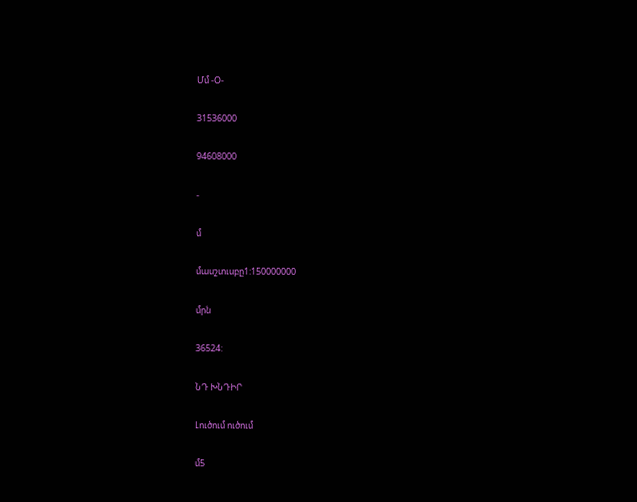Մմ -Օ-

31536000

94608000

-

մ

մասշտւսբը1:150000000

մրն

36524:

ՆԴ ԽՆԴԻՐ

Լուծում ուծում

մ5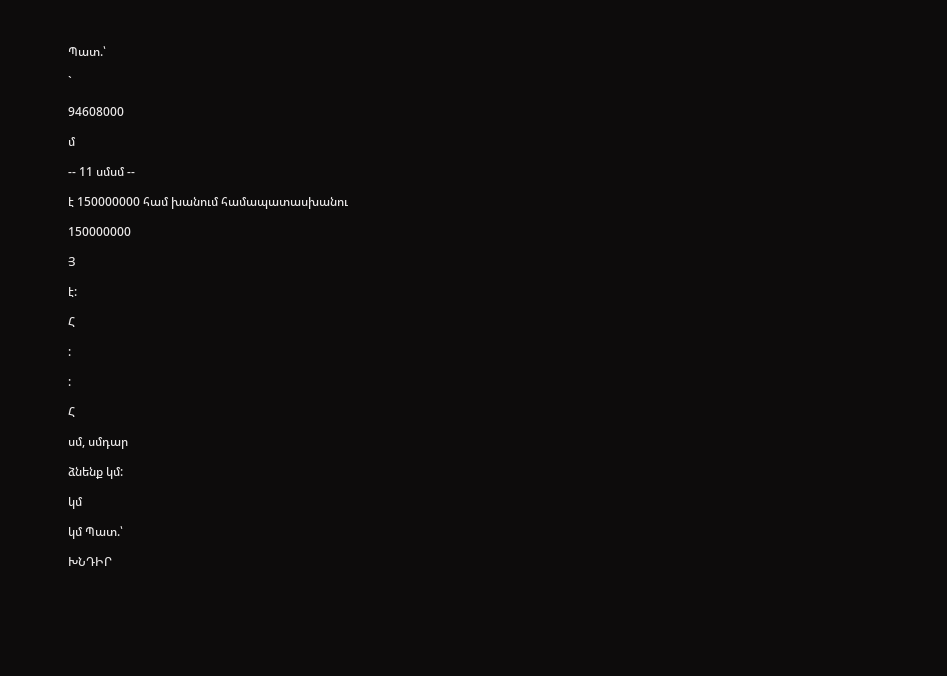Պատ.՝

`

94608000

մ

-- 11 սմսմ --

է 150000000 համ խանում համապատասխանու

150000000

Յ

է:

Հ

:

:

Հ

սմ, սմդար

ձնենք կմ:

կմ

կմ Պատ.՝

ԽՆԴԻՐ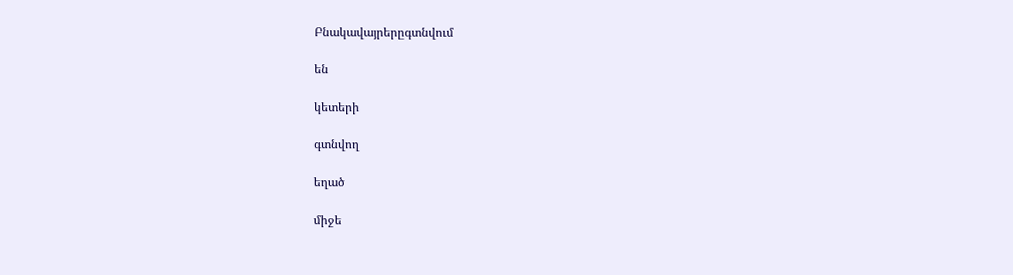Բնակավայրերըգտնվում

են

կետերի

գտնվող

եղած

միջե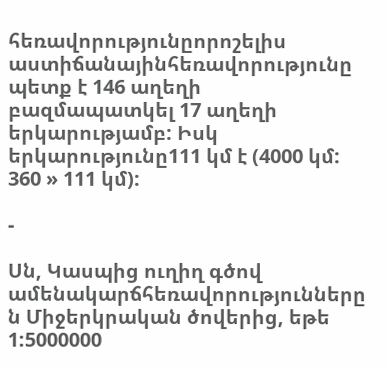հեռավորությունըորոշելիս աստիճանայինհեռավորությունը պետք է 146 աղեղի բազմապատկել 17 աղեղի երկարությամբ: Իսկ երկարությունը111 կմ է (4000 կմ: 360 » 111 կմ):

-

Սն, Կասպից ուղիղ գծով ամենակարճհեռավորությունները ն Միջերկրական ծովերից, եթե 1:5000000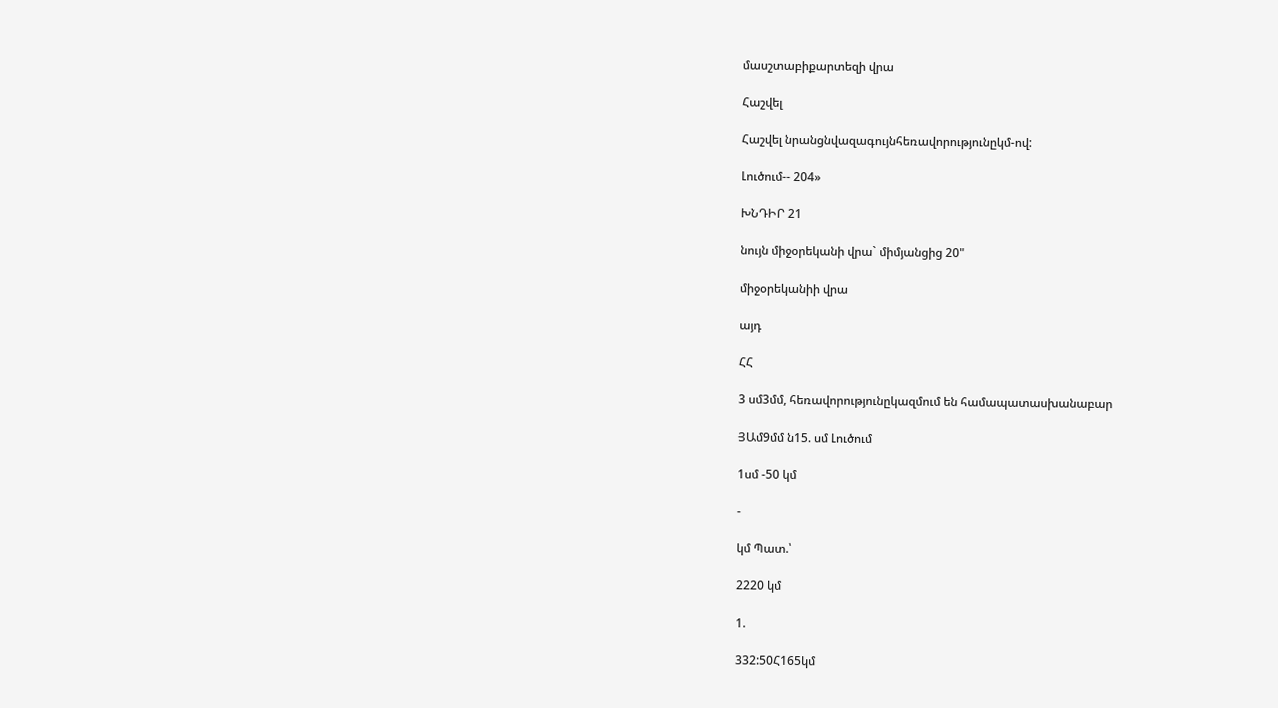մասշտաբիքարտեզի վրա

Հաշվել

Հաշվել նրանցնվազագույնհեռավորությունըկմ-ով:

Լուծում-- 204»

ԽՆԴԻՐ 21

նույն միջօրեկանի վրա` միմյանցից 20"

միջօրեկանիի վրա

այդ

ՀՀ

3 սմ3մմ, հեռավորությունըկազմում են համապատասխանաբար

ՅԱմ9մմ ն15. սմ Լուծում

1սմ -50 կմ

-

կմ Պատ.՝

2220 կմ

1.

332:50Հ165կմ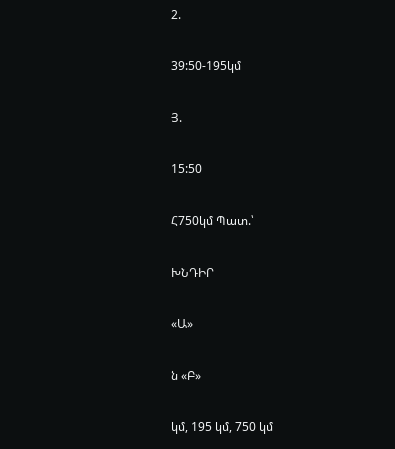2.

39:50-195կմ

Յ.

15:50

Հ750կմ Պատ.՝

ԽՆԴԻՐ

«Ա»

ն «Բ»

կմ, 195 կմ, 750 կմ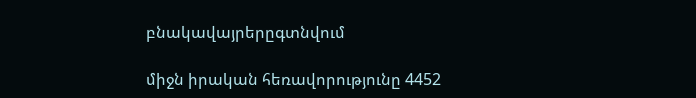բնակավայրերըգտնվում

միջն իրական հեռավորությունը 4452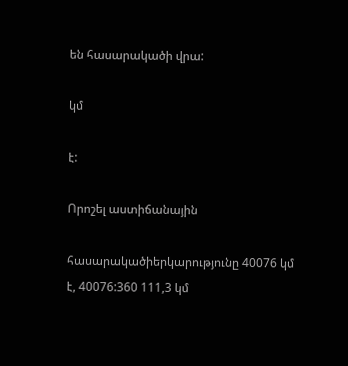են հասարակածի վրա:

կմ

է:

Որոշել աստիճանային

հասարակածիերկարությունը 40076 կմ է, 40076:360 111,3 կմ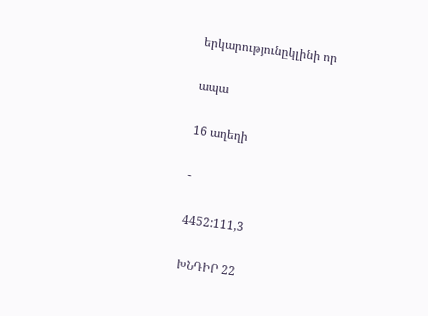երկարությունըկլինի որ

ապա

16 աղեղի

-

4452:111,3

ԽՆԴԻՐ 22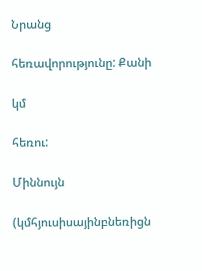Նրանց

հեռավորությունը: Քանի

կմ

հեռու:

Միննույն

(կմհյուսիսայինբնեռիցն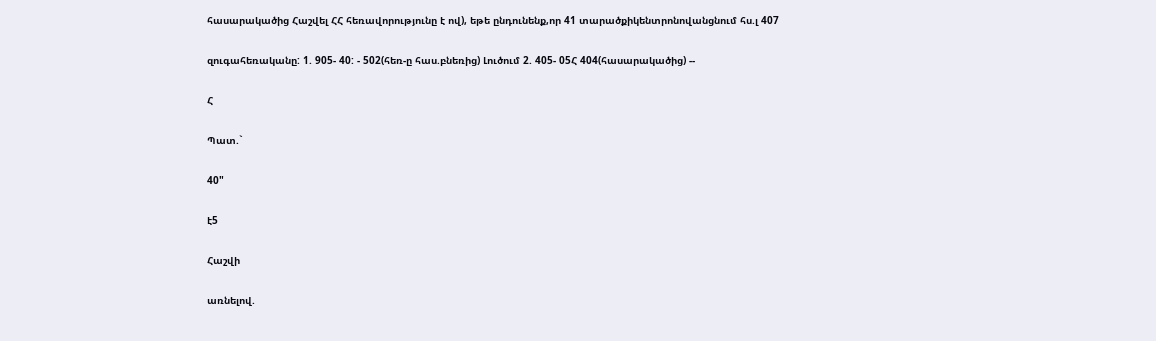հասարակածից Հաշվել ՀՀ հեռավորությունը է ով), եթե ընդունենք,որ 41 տարածքիկենտրոնովանցնում հս.լ 407

զուգահեռականը: 1. 905- 40: - 502(հեռ-ը հաս.բնեռից) Լուծում 2. 405- 05Հ 404(հասարակածից) --

Հ

Պատ.`

40"

է5

Հաշվի

առնելով.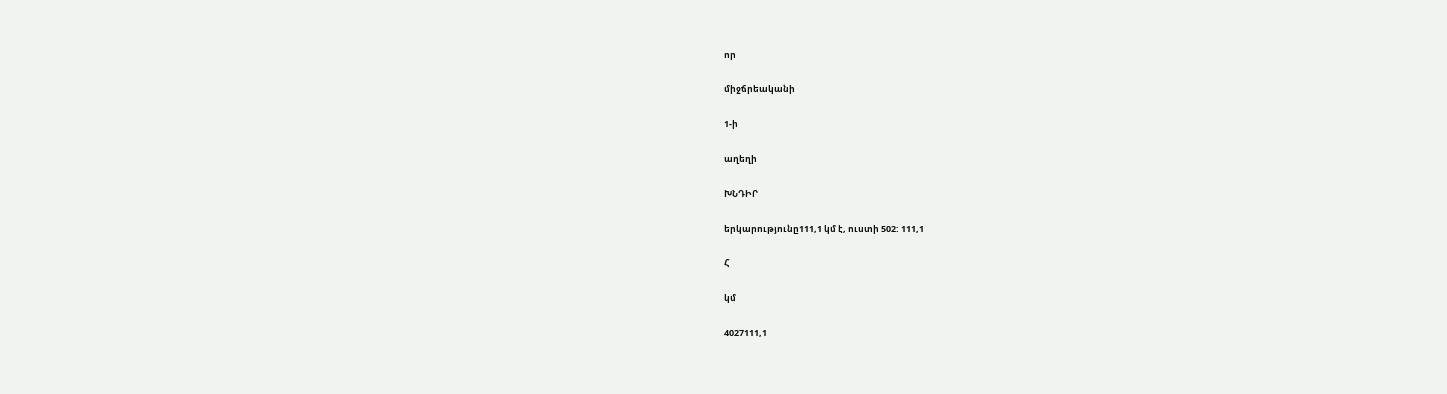որ

միջճրեականի

1-ի

աղեղի

ԽՆԴԻՐ

երկարությունը111,1 կմ է, ուստի 502: 111,1

Հ

կմ

4027111,1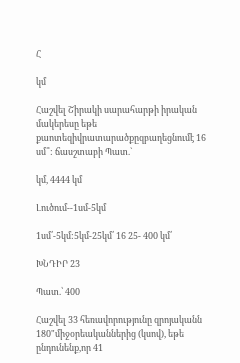Հ

կմ

Հաշվել Շիրակի սարահարթի իրական մակերեսը եթե քաոտեզիվրատարածքըզբաղեցնումէ 16 սմ՞: ճասշտաբի Պատ.`

կմ, 4444 կմ

Լուծում--1սմ-5կմ

1սմ՛-5կմ:5կմ-25կմ՛ 16 25- 400 կմ՛

ԽՆԴԻՐ 23

Պատ.՝ 400

Հաշվել 33 հեռավորությունը զրոյականն 180"միջօրեականներից (կսով), եթե ընդունենք,որ 41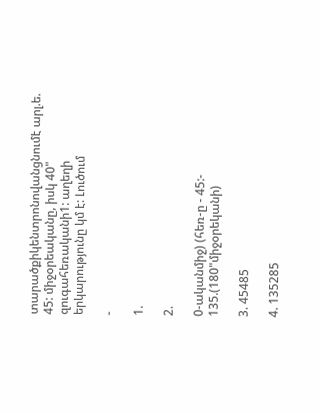տարածքիկենտրոնովանցնումէ արլ.ե. 45: միջօրեականը, իսկ 40" զուգահեռականի1: աղեղի երկարությունը կմ է: Լուծում

-

1.

2.

0-ականմիջ) (հեռ-ը - 45:- 135.(180"միջօրեկանի)

3. 45485

4. 135285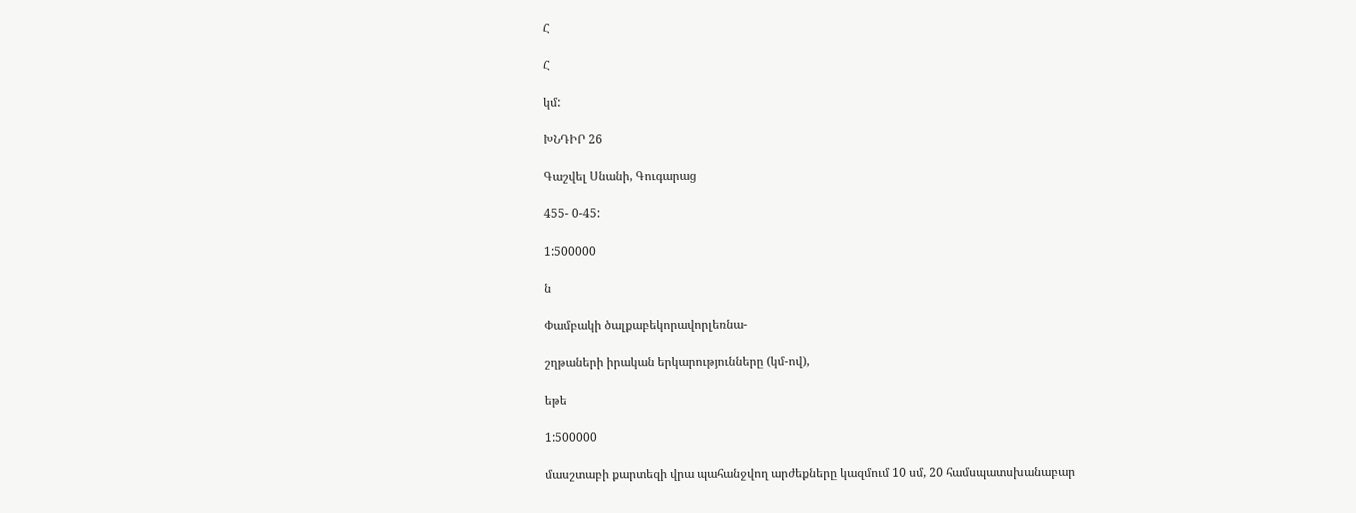Հ

Հ

կմ:

ԽՆԴԻՐ 26

Գաշվել Սնանի, Գուգարաց

455- 0-45:

1:500000

ն

Փամբակի ծալքաբեկորավորլեռնա-

շղթաների իրական երկարությունները (կմ-ով),

եթե

1:500000

մասշտաբի քարտեզի վրա պահանջվող արժեքները կազմում 10 սմ, 20 համսպատսխանաբար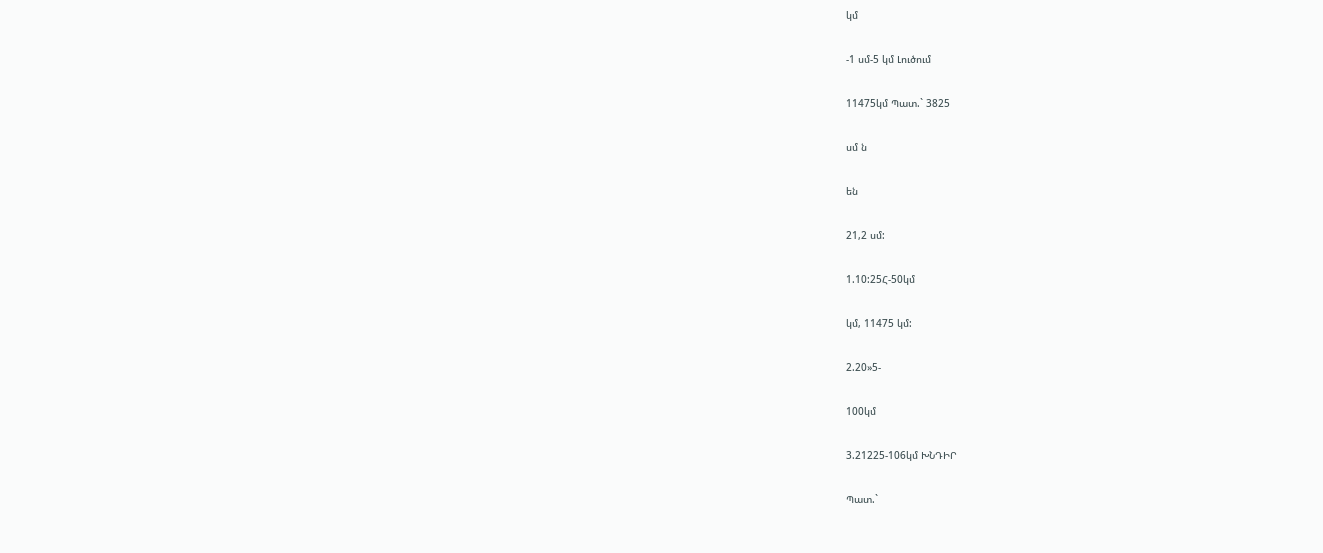կմ

-1 սմ-5 կմ Լուծում

11475կմ Պատ.` 3825

սմ ն

են

21,2 սմ:

1.10:25Հ-50կմ

կմ, 11475 կմ:

2.20»5-

100կմ

3.21225-106կմ ԽՆԴԻՐ

Պատ.`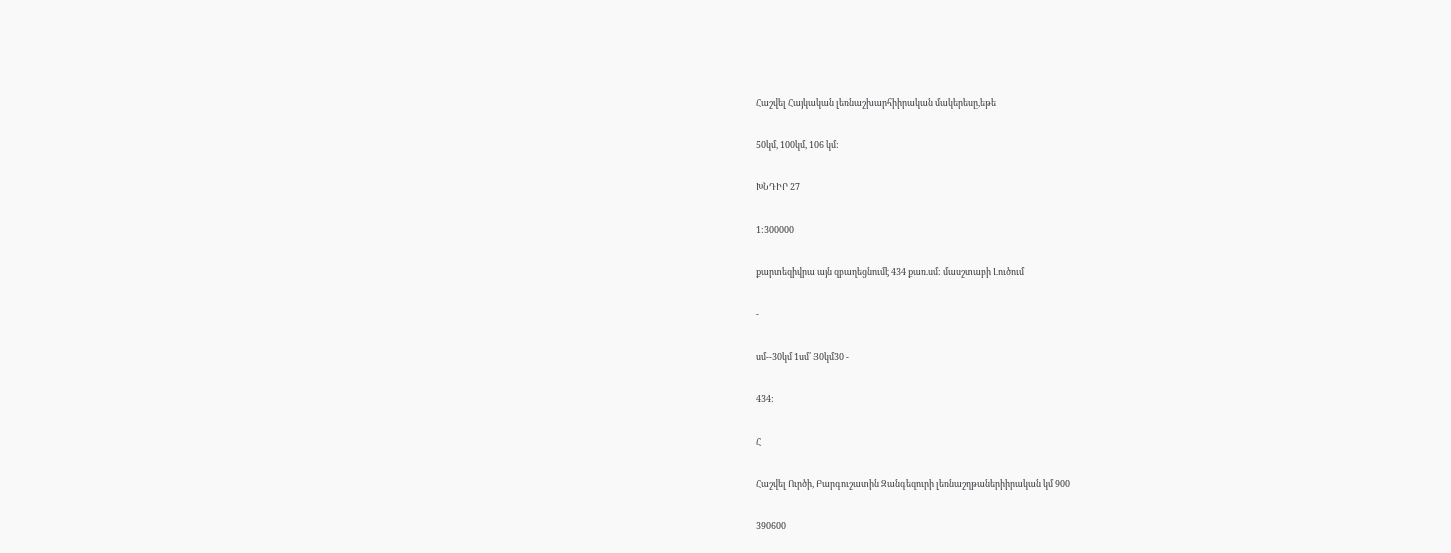Հաշվել Հայկական լեռնաշխարհիիրական մակերեսը,եթե

50կմ, 100կմ, 106 կմ:

ԽՆԴԻՐ 27

1:300000

քարտեզիվրա այն զբաղեցնումէ 434 քառ.սմ: մասշտաբի Լուծում

-

սմ--30կմ 1սմ՛ Յ0կմ30 -

434:

Հ

Հաշվել Ուրծի, Բարգուշատին Զանգեզուրի լեռնաշղթաներիիրական կմ 900

390600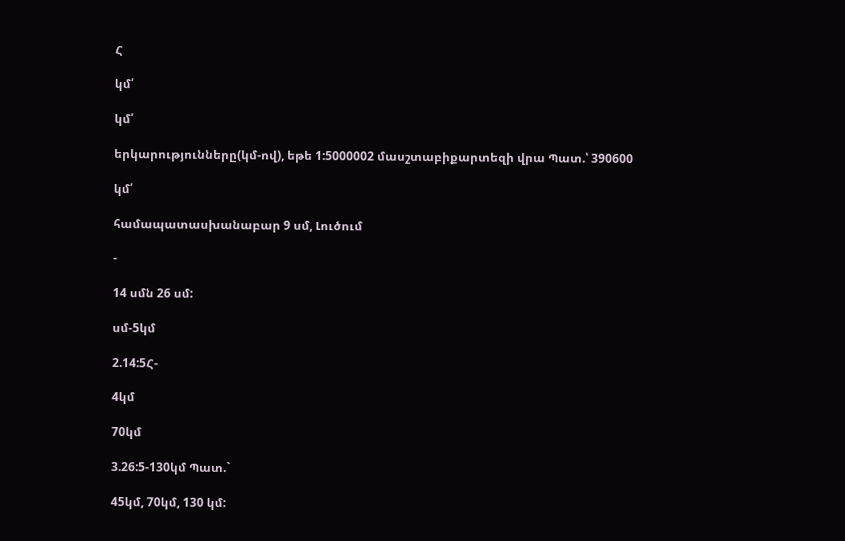Հ

կմ՛

կմ՛

երկարությունները(կմ-ով), եթե 1:5000002 մասշտաբիքարտեզի վրա Պատ.՝ 390600

կմ՛

համապատասխանաբար 9 սմ, Լուծում

-

14 սմն 26 սմ:

սմ-5կմ

2.14:5Հ-

4կմ

70կմ

3.26:5-130կմ Պատ.`

45կմ, 70կմ, 130 կմ: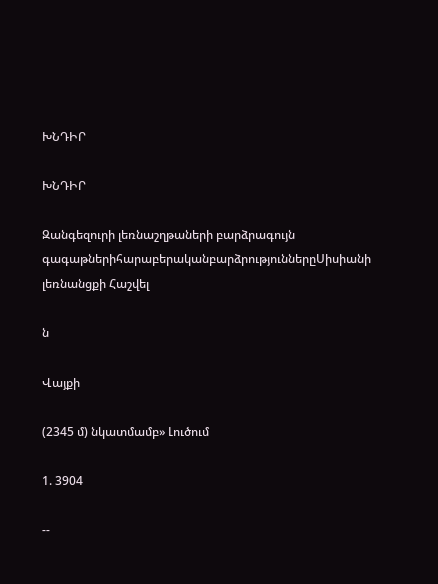ԽՆԴԻՐ

ԽՆԴԻՐ

Զանգեզուրի լեռնաշղթաների բարձրագույն գագաթներիհարաբերականբարձրություններըՍիսիանի լեռնանցքի Հաշվել

ն

Վայքի

(2345 մ) նկատմամբ» Լուծում

1. 3904

--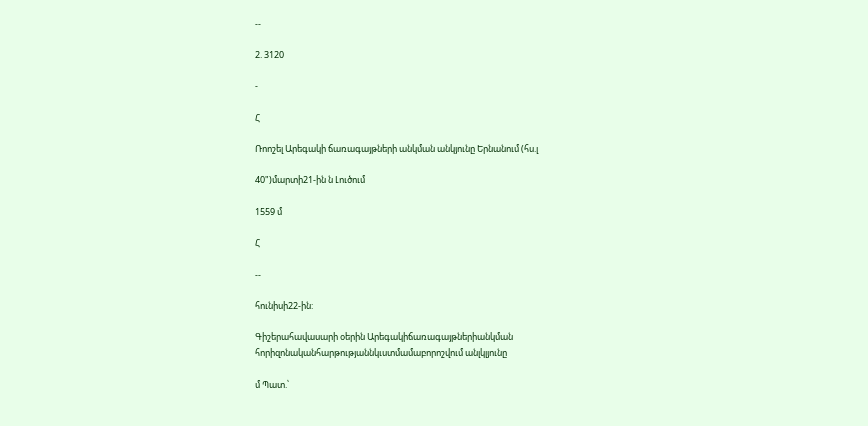--

2. 3120

-

Հ

Ռոոշել Արեգակի ճառագայթների անկման անկյունը Երնանում (հս.լ

40")մարտի21-ին ն Լուծում

1559 մ

Հ

--

հունիսի22-ին:

Գիշերահավասարի օերին Արեգակիճառագայթներիանկման հորիզոնականհարթությաննկւստմամաբորոշվում անլկլյունը

մ Պատ.՝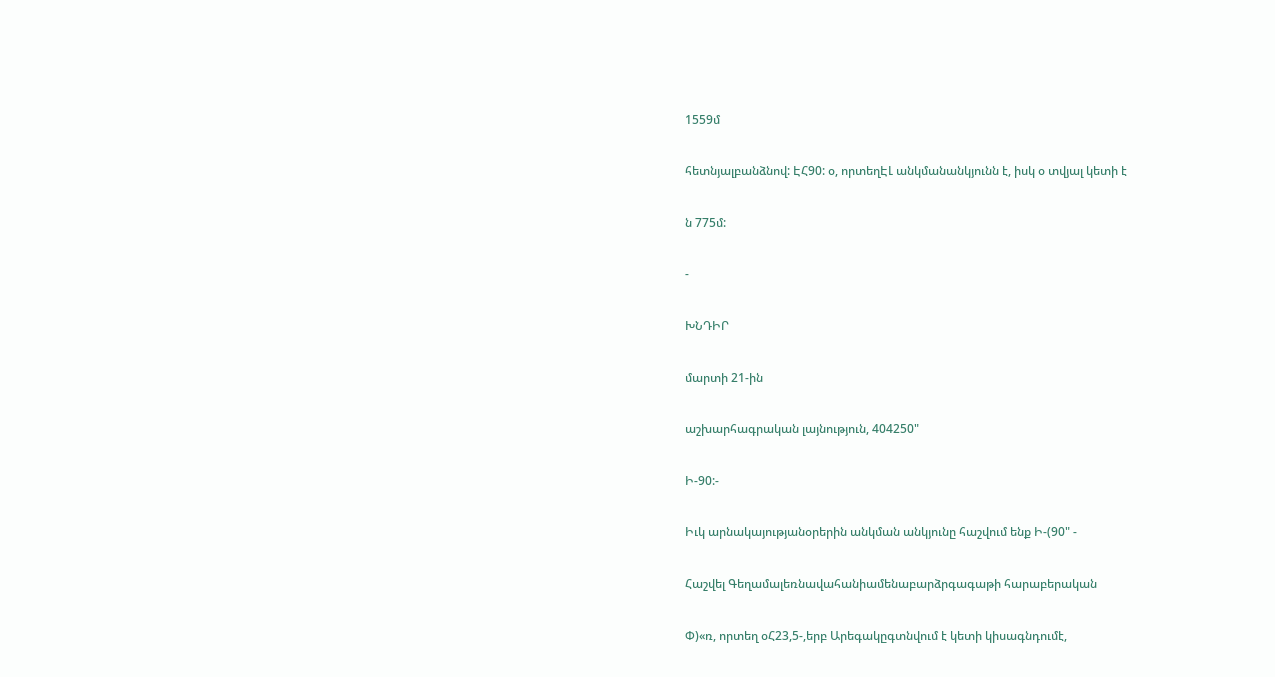1559մ

հետնյալբանձնով: ԷՀ90: օ, որտեղԷԼ անկմանանկյունն է, իսկ օ տվյալ կետի է

ն 775մ:

-

ԽՆԴԻՐ

մարտի 21-ին

աշխարհագրական լայնություն, 404250"

Ի-90:-

Իւկ արնակայությանօրերին անկման անկյունը հաշվում ենք Ի-(90" -

Հաշվել Գեղամալեռնավահանիամենաբարձրգագաթի հարաբերական

Փ)«ռ, որտեղ օՀ23,5-,երբ Արեգակըգտնվում է կետի կիսագնդումէ,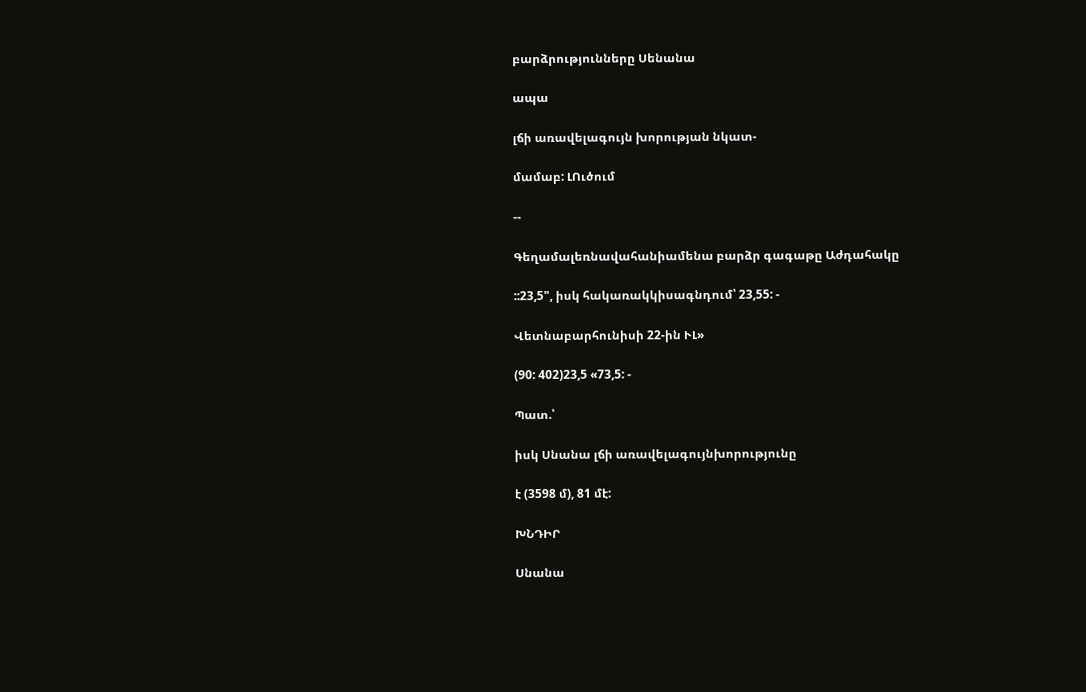բարձրությունները Սենանա

ապա

լճի առավելագույն խորության նկատ-

մամաբ: ԼՈւծում

--

Գեղամալեռնավահանիամենա բարձր գագաթը Աժդահակը

::23,5", իսկ հակառակկիսագնդում՝ 23,55: -

Վետնաբարհունիսի 22-ին ՒԼ»

(90: 402)23,5 «73,5: -

Պատ.՝

իսկ Սնանա լճի առավելագույնխորությունը

է (3598 մ), 81 մէ:

ԽՆԴԻՐ

Սնանա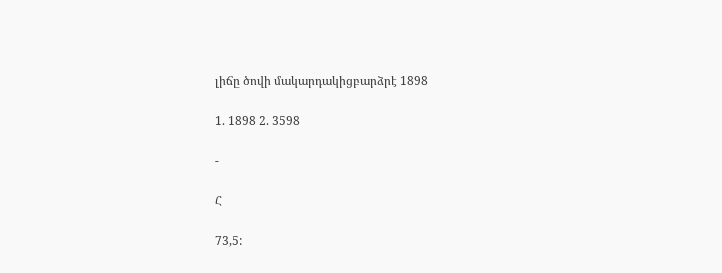լիճը ծովի մակարդակիցբարձրէ 1898

1. 1898 2. 3598

-

Հ

73,5: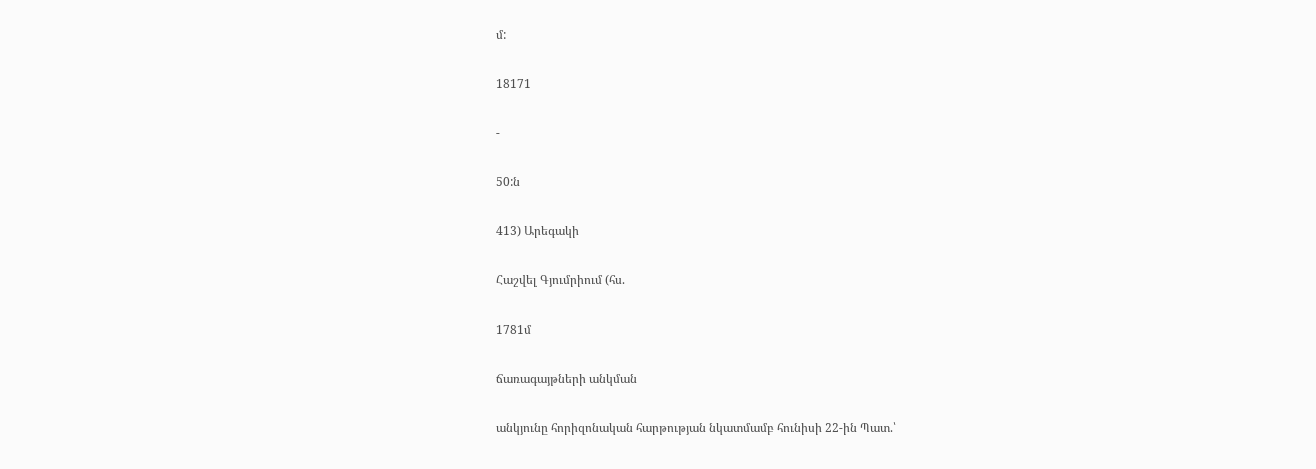մ:

18171

-

50:ն

413) Արեգակի

Հաշվել Գյումրիում (հս.

1781մ

ճառագայթների անկման

անկյունը հորիզոնական հարթության նկատմամբ հունիսի 22-ին Պատ.՝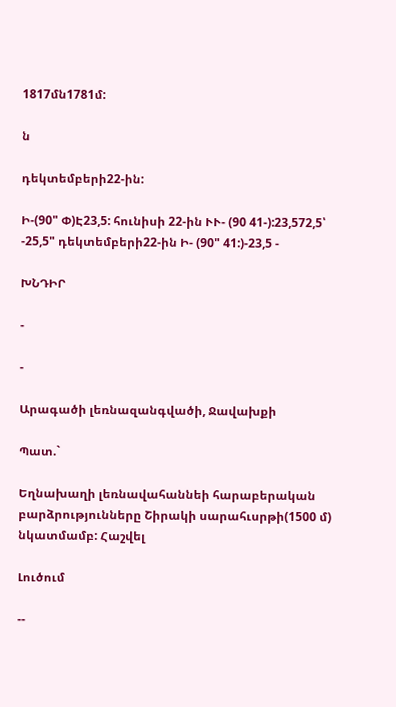1817մն1781մ:

ն

դեկտեմբերի22-ին:

Ի-(90" Փ)Է23,5: հունիսի 22-ին ՒՒ- (90 41-):23,572,5՝ -25,5" դեկտեմբերի22-ին Ի- (90" 41:)-23,5 -

ԽՆԴԻՐ

-

-

Արագածի լեռնազանգվածի, Ջավախքի

Պատ.`

Եղնախաղի լեռնավահաննեի հարաբերական բարձրությունները Շիրակի սարահւսրթի(1500 մ) նկատմամբ: Հաշվել

Լուծում

--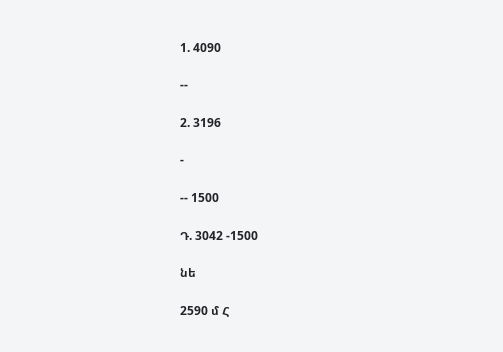1. 4090

--

2. 3196

-

-- 1500

Դ. 3042 -1500

նե

2590 մ Հ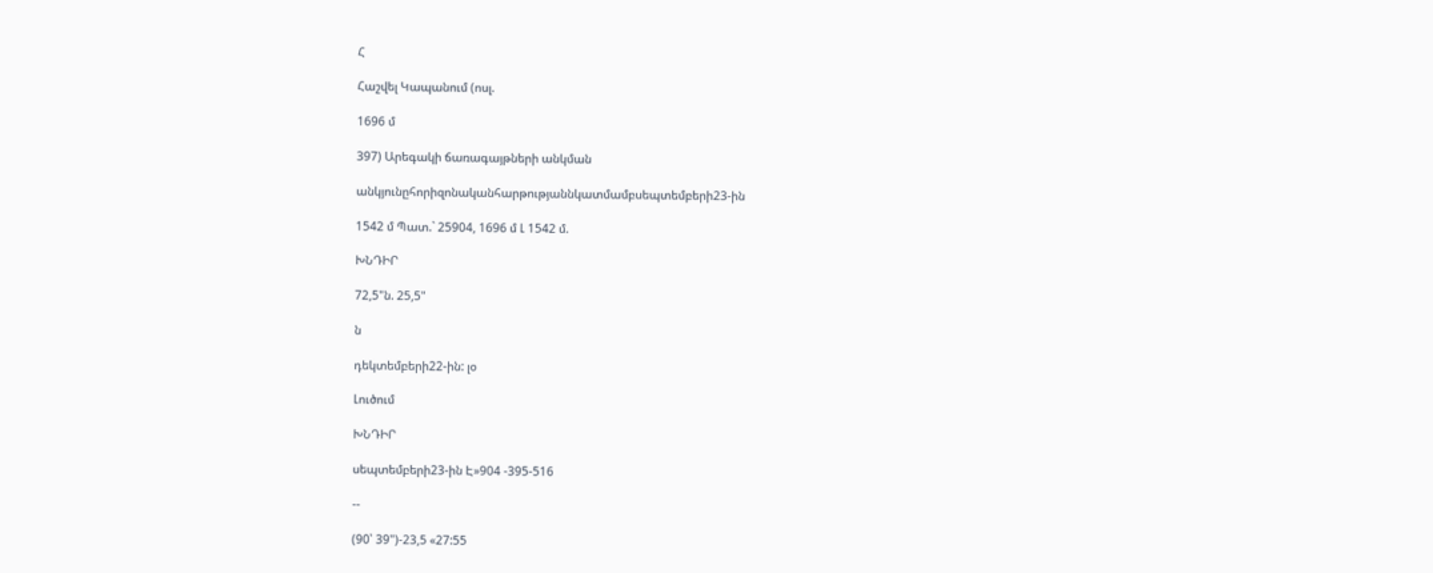Հ

Հաշվել Կապանում (ոսլ.

1696 մ

397) Արեգակի ճառագայթների անկման

անկյունըհորիզոնականհարթությաննկատմամբսեպտեմբերի23-ին

1542 մ Պատ.` 25904, 1696 մ Լ 1542 մ.

ԽՆԴԻՐ

72,5"ն. 25,5"

ն

դեկտեմբերի22-ին: լօ

Լուծում

ԽՆԴԻՐ

սեպտեմբերի23-ին Է»904 -395-516

--

(90՝ 39")-23,5 «27:55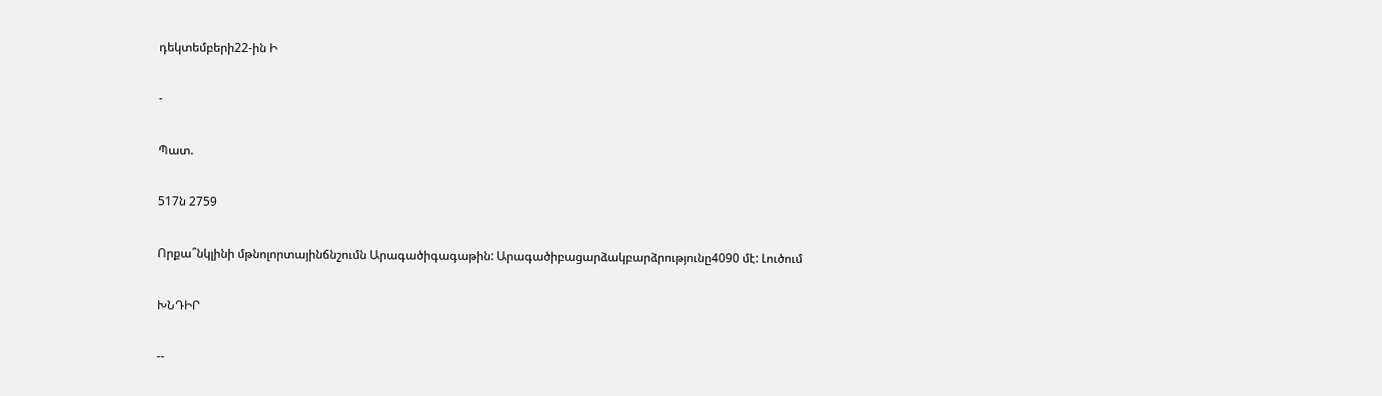դեկտեմբերի22-ին Ի

-

Պատ.

517ն 2759

Որքա՞նկլինի մթնոլորտայինճնշումն Արագածիգագաթին: Արագածիբացարձակբարձրությունը4090 մէ: Լուծում

ԽՆԴԻՐ

--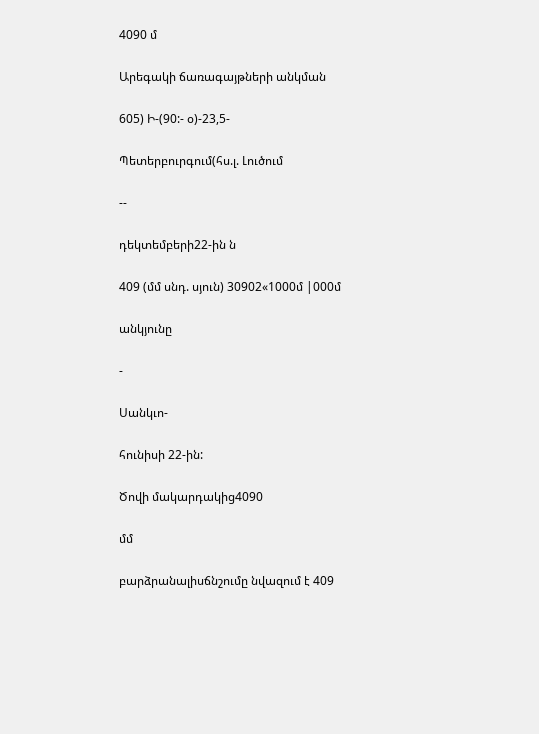4090 մ

Արեգակի ճառագայթների անկման

605) Ի-(90:- օ)-23,5-

Պետերբուրգում(հս.լ. Լուծում

--

դեկտեմբերի22-ին ն

409 (մմ սնդ. սյուն) 30902«1000մ |000մ

անկյունը

-

Սանկւո-

հունիսի 22-ին:

Ծովի մակարդակից4090

մմ

բարձրանալիսճնշումը նվազում է 409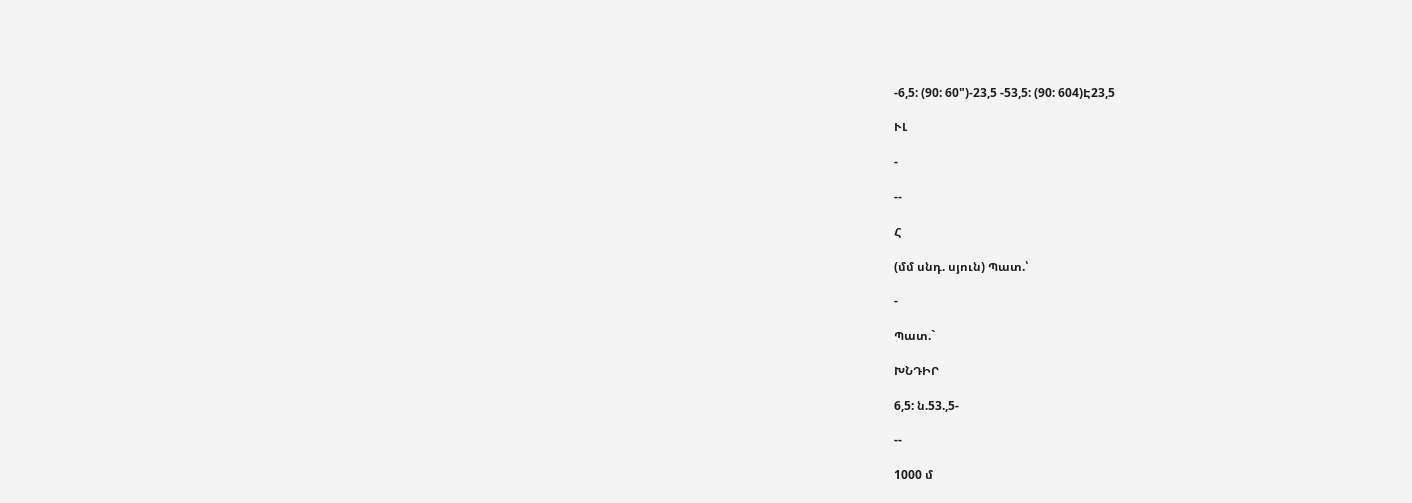-6,5: (90: 60")-23,5 -53,5: (90: 604)Է23,5

ՒԼ

-

--

Հ

(մմ սնդ. սյուն) Պատ.՝

-

Պատ.`

ԽՆԴԻՐ

6,5: ն.53.,5-

--

1000 մ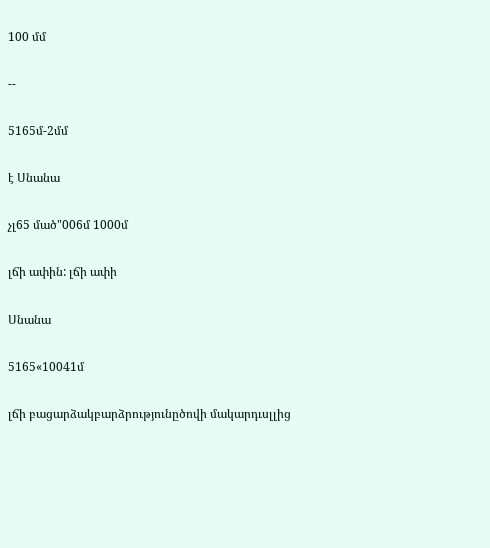100 մմ

--

5165մ-2մմ

է Սնանա

չլ65 մած"006մ 1000մ

լճի ափին: լճի ափի

Սնանա

5165«10041մ

լճի բացարձակբարձրությունըծովի մակարդւսլլից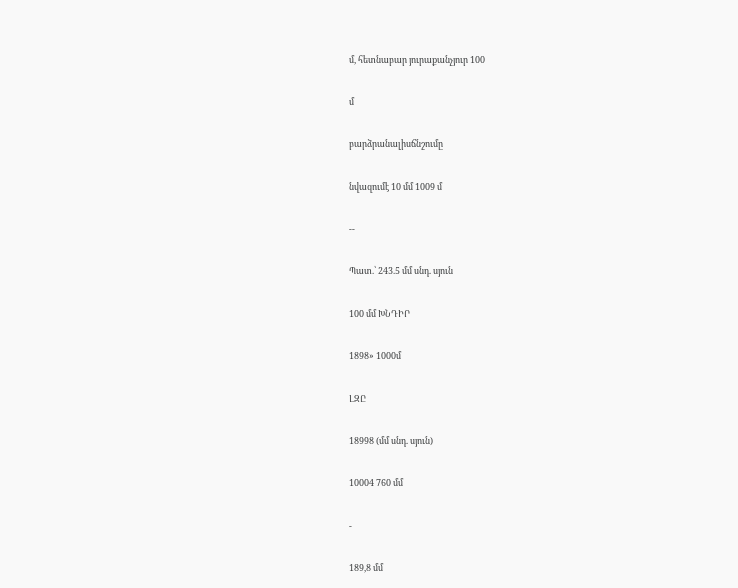մ, հետնաբար յուրաքանչյուր 100

մ

բարձրանալիսճնշումը

նվազումէ 10 մմ 1009 մ

--

Պատ.՝ 243.5 մմ սնդ. սյուն

100 մմ ԽՆԴԻՐ

1898» 1000մ

ԼԶԸ

18998 (մմ սնդ. սյուն)

10004 760 մմ

-

189,8 մմ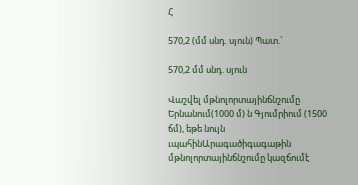Հ

570,2 (մմ սնդ. սյուն) Պատ.`

570,2 մմ սնդ. սյուն

Վաշվել մթնոլորտայինճնշումը Երնանում(1000 մ) ն Գյումրիում (1500 ճմ), եթե նույն ւպահինԱրագածիգագաթին մթնոլորտայինճնշումը կազճումէ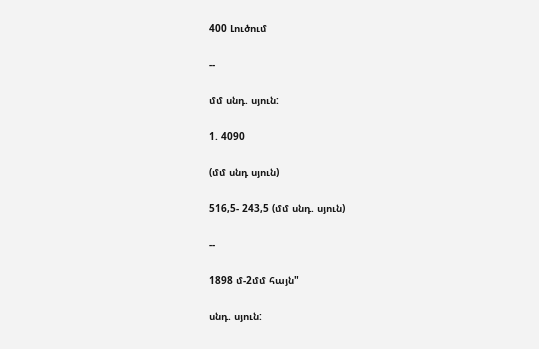400 Լուծում

--

մմ սնդ. սյուն:

1. 4090

(մմ սնդ սյուն)

516,5- 243,5 (մմ սնդ. սյուն)

--

1898 մ-2մմ հայն"

սնդ. սյուն: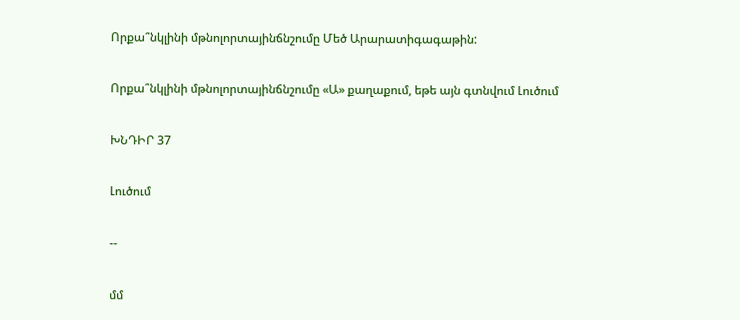Որքա՞նկլինի մթնոլորտայինճնշումը Մեծ Արարատիգագաթին:

Որքա՞նկլինի մթնոլորտայինճնշումը «Ա» քաղաքում, եթե այն գտնվում Լուծում

ԽՆԴԻՐ 37

Լուծում

--

մմ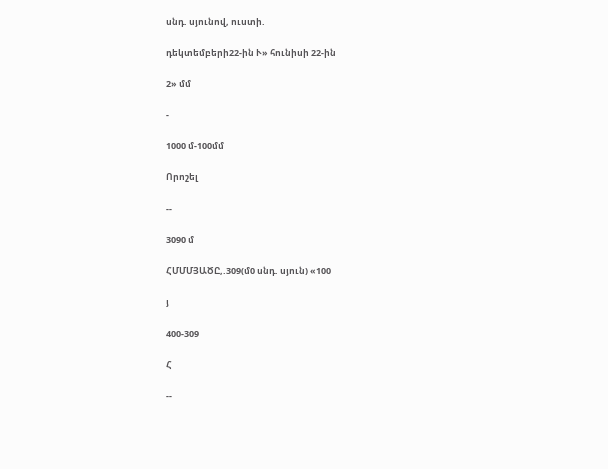սնդ. սյունով, ուստի.

դեկտեմբերի22-ին Ւ» հունիսի 22-ին

2» մմ

-

1000 մ-100մմ

Որոշել

--

3090 մ

ՀՄՄՄՅԱԾԸ,.309(մ0 սնդ. սյուն) «100

յ

400-309

Հ

--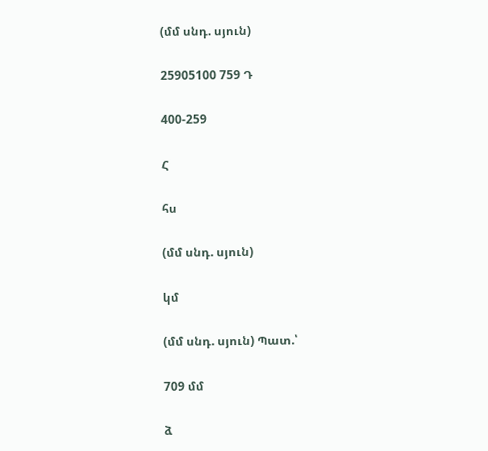(մմ սնդ. սյուն)

25905100 759 Դ

400-259

Հ

հս

(մմ սնդ. սյուն)

կմ

(մմ սնդ. սյուն) Պատ.՝

709 մմ

ձ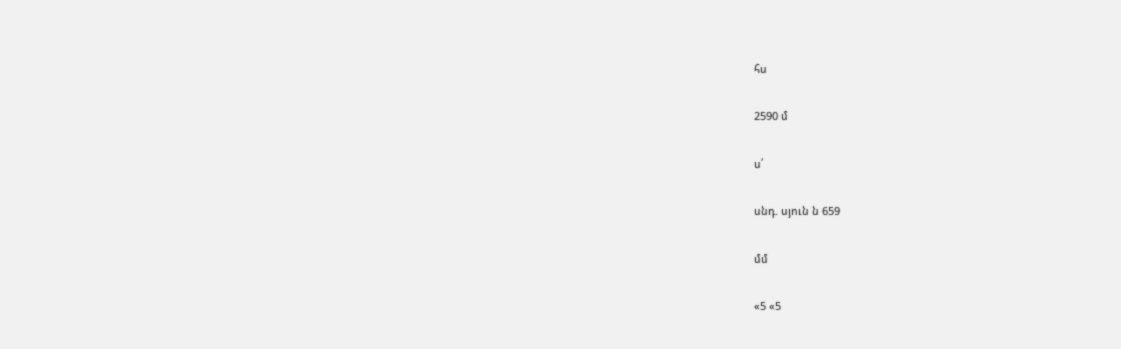հս

2590 մ

ս՛

սնդ. սյուն ն 659

մմ

«5 «5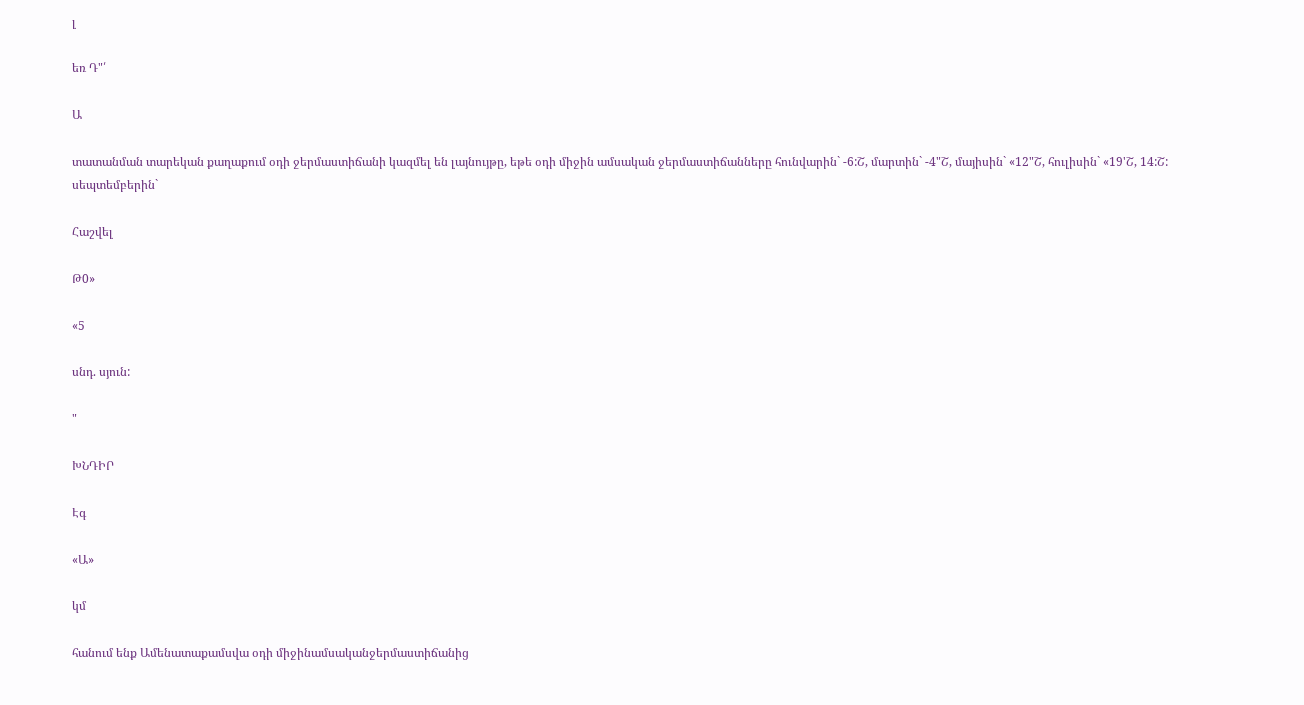լ

եռ Դ"՛

Ա

տատանման տարեկան քաղաքում օդի ջերմաստիճանի կազմել են լայնույթը, եթե օդի միջին ամսական ջերմաստիճանները հունվարին` -6:Շ, մարտին` -4"Շ, մայիսին` «12"Շ, հուլիսին` «19'Շ, 14:Շ: սեպտեմբերին`

Հաշվել

Թ0»

«5

սնդ. սյուն:

"

ԽՆԴԻՐ

Էգ

«Ա»

կմ

հանում ենք Ամենատաքամսվա օդի միջինամսականջերմաստիճանից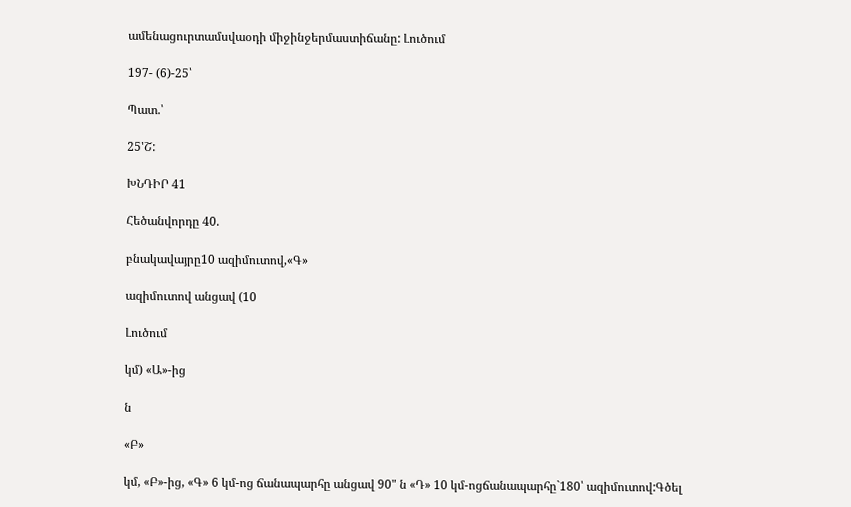ամենացուրտամսվաօդի միջինջերմաստիճանը: Լուծում

197- (6)-25՝

Պատ.՝

25'Շ:

ԽՆԴԻՐ 41

Հեծանվորդը 40.

բնակավայրը10 ազիմուտով,«Գ»

ազիմուտով անցավ (10

Լուծում

կմ) «Ա»-ից

ն

«Բ»

կմ, «Բ»-ից, «Գ» 6 կմ-ոց ճանապարհը անցավ 90" ն «Դ» 10 կմ-ոցճանապարհը`180՝ ազիմուտով:Գծել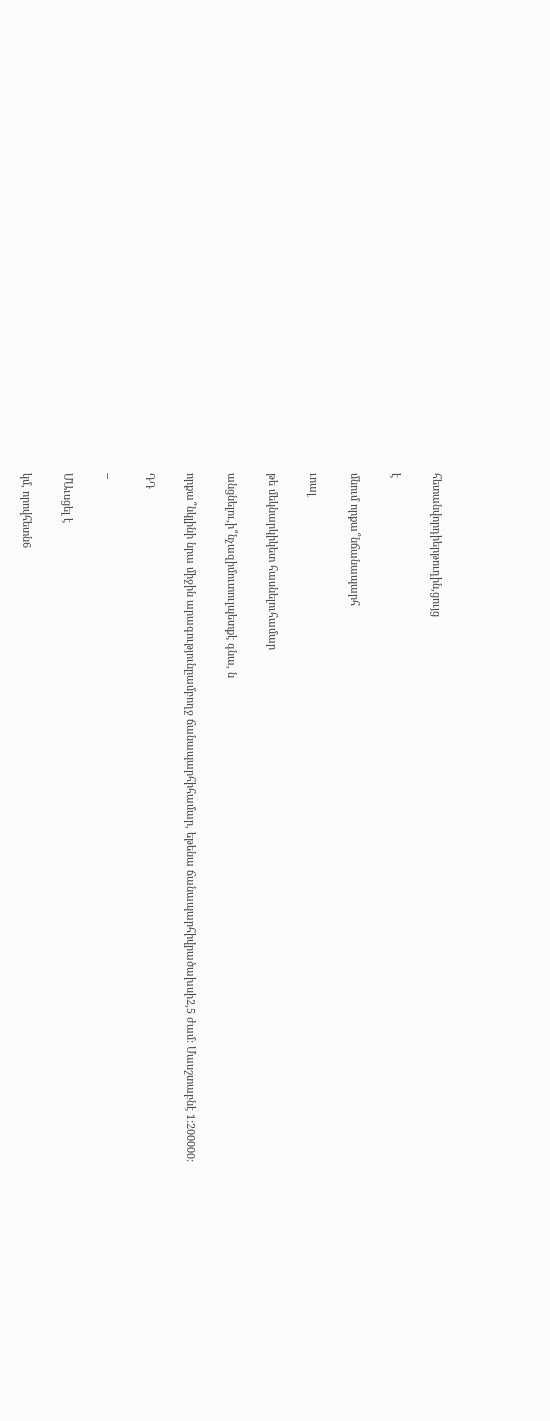հետանվորդիերթուղին,ցույց

է

մնում որքա՞նճանապարհ

ւոալ

թե մեկնարկիկետ հասնելուհամար

անցնելու,ի՞նչազիմուտուլպետքէ գնա, ն

որքա՞նկլինի նրա միջին արագությունըամբողջ ճանապարհիհամար, եթենա ճանապարհիվրածախսի2,5 ժամ: Մասշտաբնէ 1:200000:

ԴԴ

--

ՄԱւսցել է

կմ, որովհետն6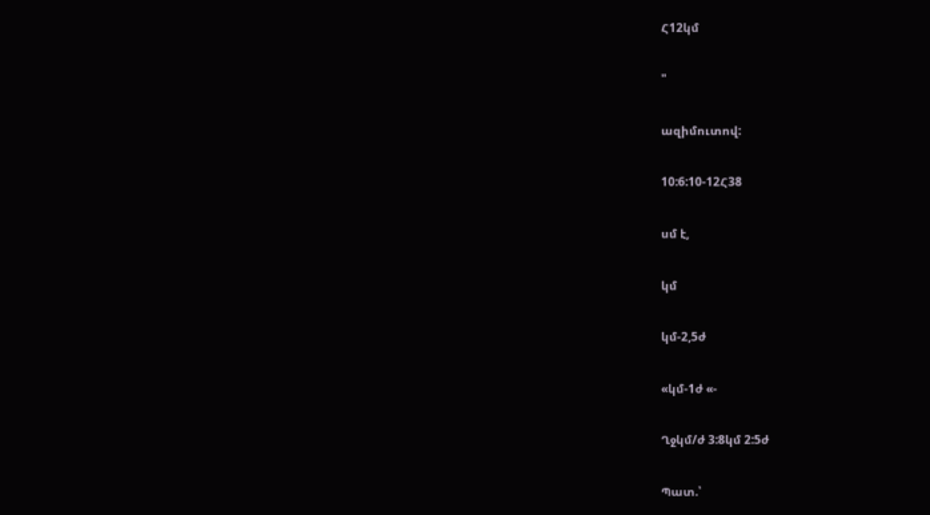Հ12կմ

"

ազիմուտով:

10:6:10-12Հ38

սմ է,

կմ

կմ-2,5ժ

«կմ-1ժ «-

Ղջկմ/ժ 3:8կմ 2:5ժ

Պատ.՝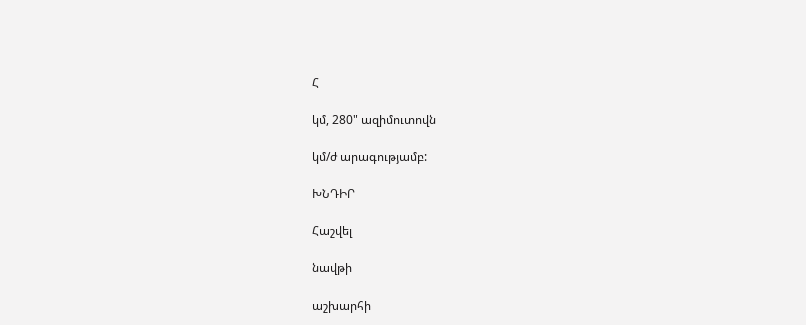Հ

կմ, 280" ազիմուտովն

կմ/ժ արագությամբ:

ԽՆԴԻՐ

Հաշվել

նավթի

աշխարհի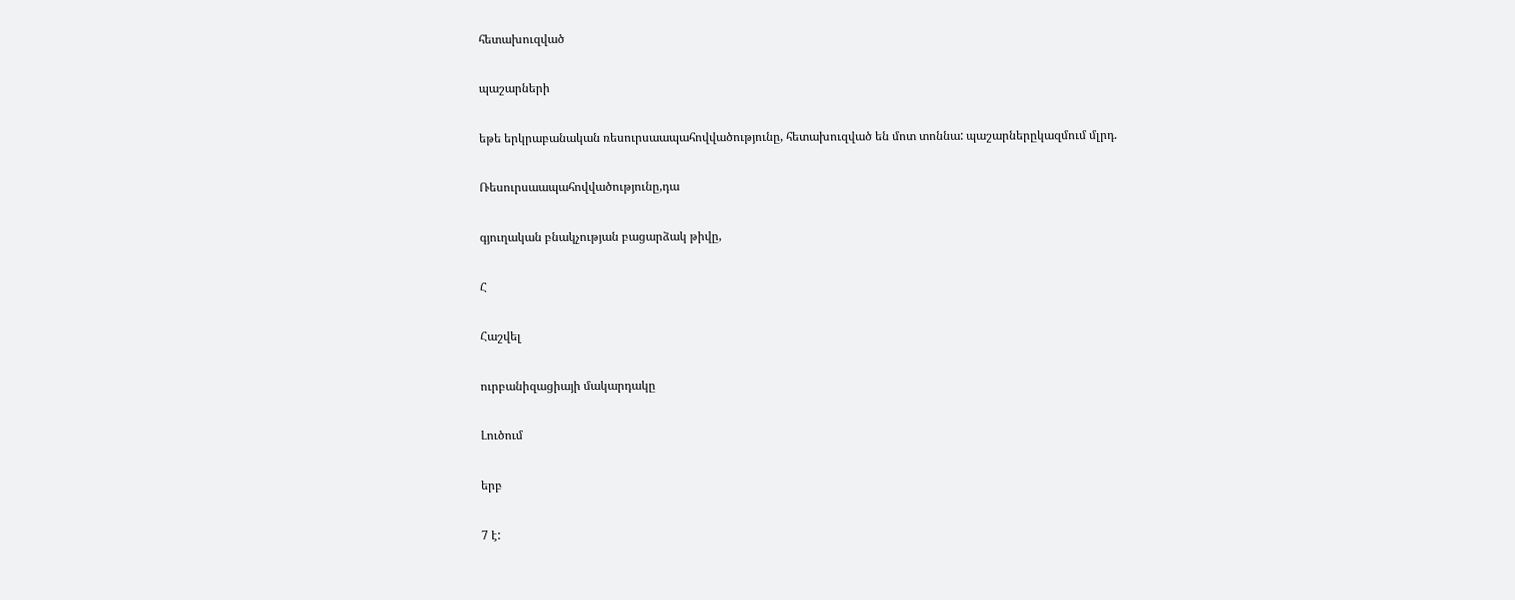հետախուզված

պաշարների

եթե երկրաբանական ռեսուրսաապահովվածությունը, հետախուզված են մոտ տոննա: պաշարներըկազմում մլրդ.

Ռեսուրսաապահովվածությունը,դա

գյուղական բնակչության բացարձակ թիվը,

Հ

Հաշվել

ուրբանիզացիայի մակարդակը

Լուծում

երբ

7 է: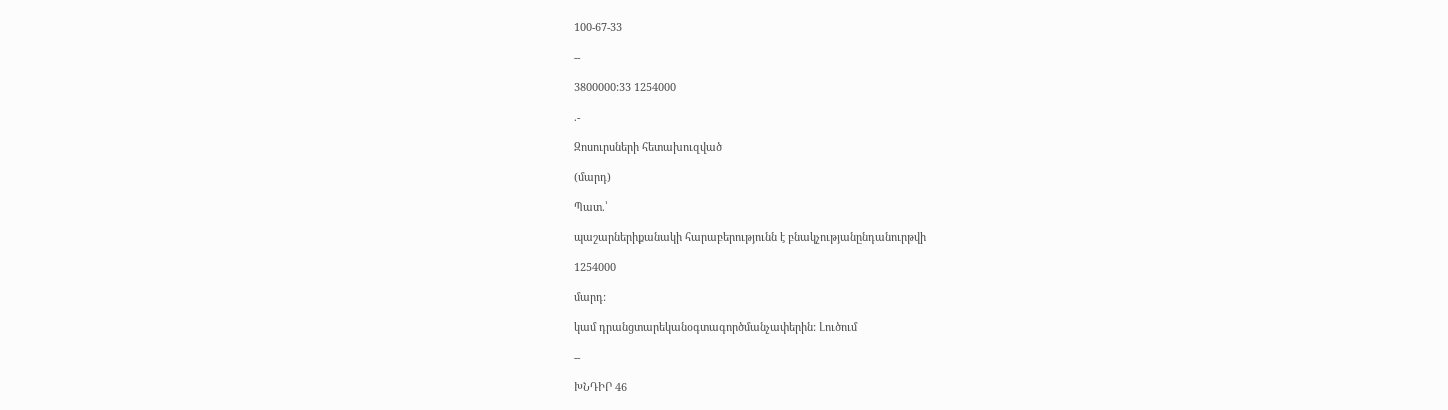100-67-33

--

3800000:33 1254000

.-

Զոսուրսների հետախուզված

(մարդ)

Պատ.՝

պաշարներիքանակի հարաբերությունն է բնակչությանընդանուրթվի

1254000

մարդ:

կամ դրանցտարեկանօգտագործմանչափերին: Լուծում

--

ԽՆԴԻՐ 46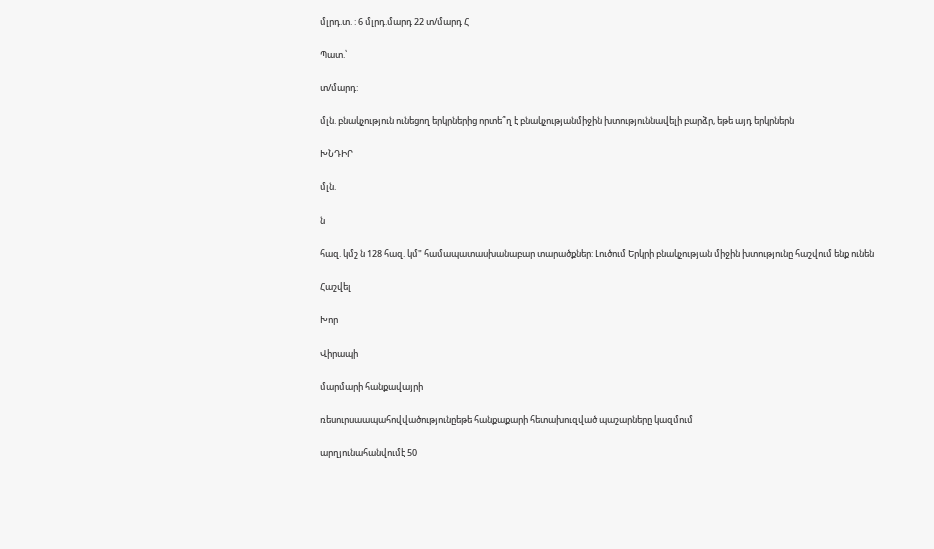մլրդ.տ. : 6 մլրդ.մարդ 22 տ/մարդ Հ

Պատ.՝

տ/մարդ:

մլն. բնակչություն ունեցող երկրներից որտե՞ղ է բնակչությանմիջին խտություննավելի բարձր, եթե այդ երկրներն

ԽՆԴԻՐ

մլն.

ն

հազ. կմշ ն 128 հազ. կմ" համապատասխանաբար տարածքներ: Լուծում Երկրի բնակչության միջին խտությունը հաշվում ենք ունեն

Հաշվել

Խոր

Վիրապի

մարմարի հանքավայրի

ռեսուրսաապահովվածությունըեթե հանքաքարի հետախուզված պաշարները կազմում

արղյունահանվումէ 50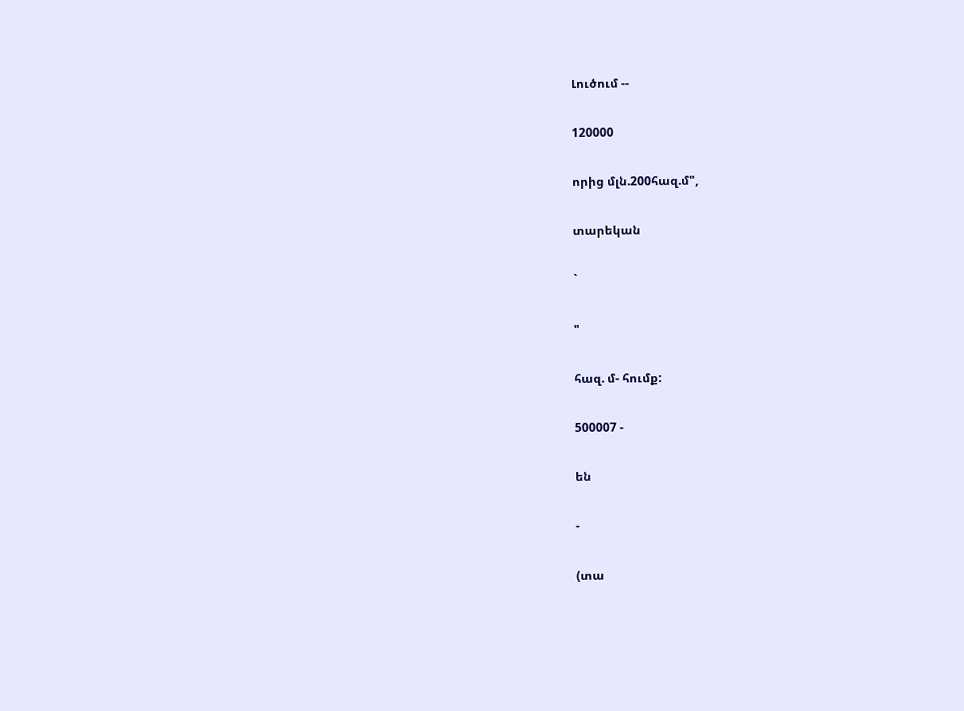Լուծում --

120000

որից մլն.200հազ.մ",

տարեկան

`

"

հազ. մ- հումք:

500007 -

են

-

(տա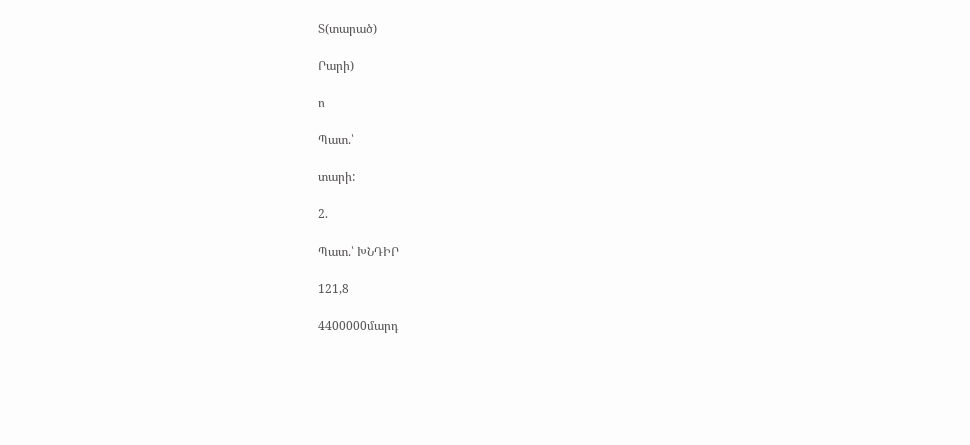Տ(տարած)

Րարի)

ո

Պատ.՝

տարի:

2.

Պատ.՝ ԽՆԴԻՐ

121,8

4400000մարդ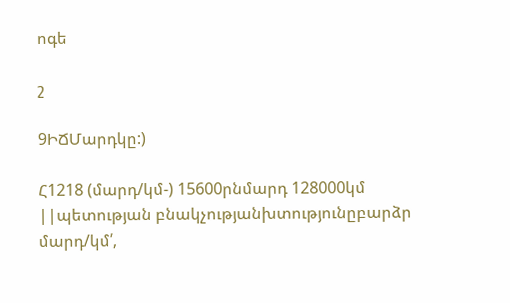ոգե

շ

9ԻՃՄարդկը:)

Հ1218 (մարդ/կմ-) 15600րնմարդ 128000կմ ||պետության բնակչությանխտությունըբարձր մարդ/կմ՛,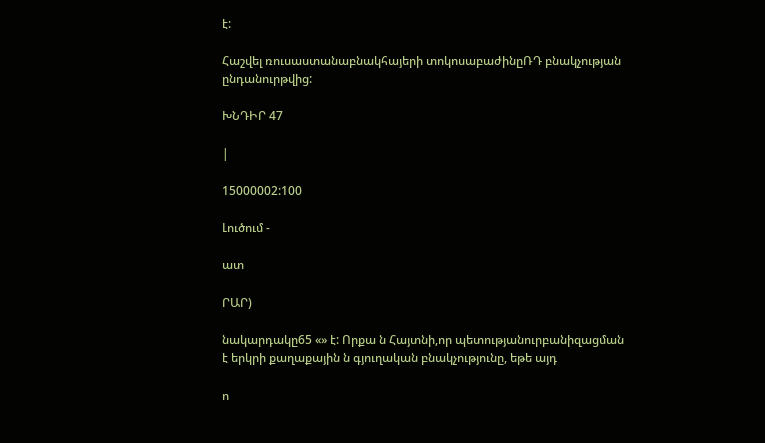է:

Հաշվել ռուսաստանաբնակհայերի տոկոսաբաժինըՌԴ բնակչության ընդանուրթվից:

ԽՆԴԻՐ 47

|

15000002:100

Լուծում -

ատ

ՐԱՐ)

նակարդակը65 «» է: Որքա ն Հայտնի,որ պետությանուրբանիզացման է երկրի քաղաքային ն գյուղական բնակչությունը, եթե այդ

ո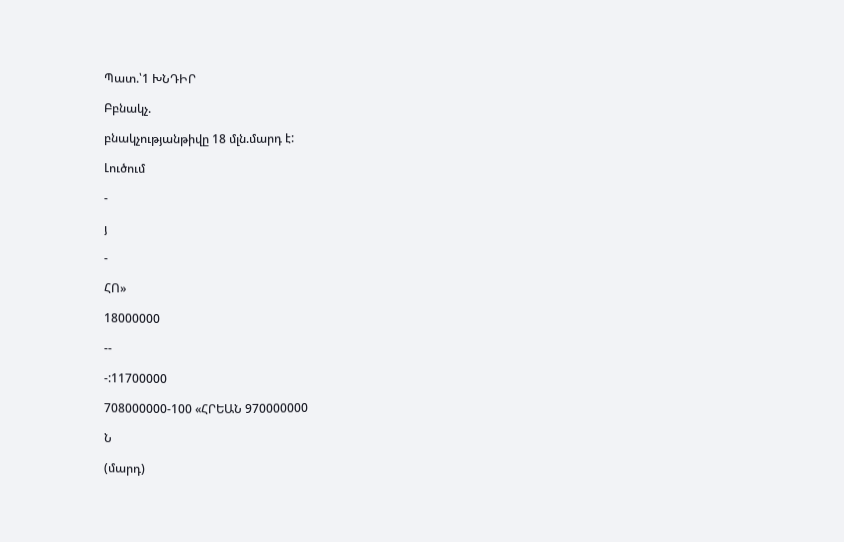Պատ.՝1 ԽՆԴԻՐ

Բբնակչ.

բնակչությանթիվը 18 մլն.մարդ է:

Լուծում

-

յ

-

ՀՈ»

18000000

--

-:11700000

708000000-100 «ՀՐԵԱՆ 970000000

Ն

(մարդ)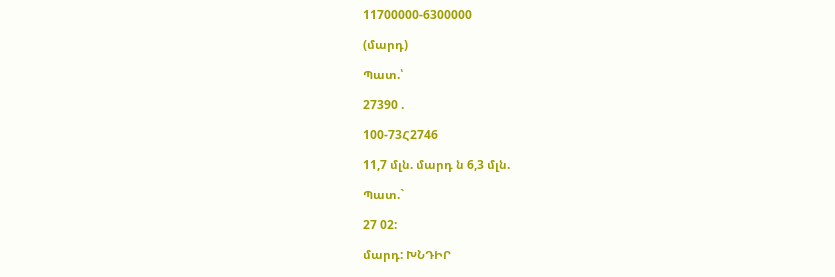11700000-6300000

(մարդ)

Պատ.՝

27390 .

100-73Հ2746

11,7 մլն. մարդ ն 6,3 մլն.

Պատ.`

27 02:

մարդ: ԽՆԴԻՐ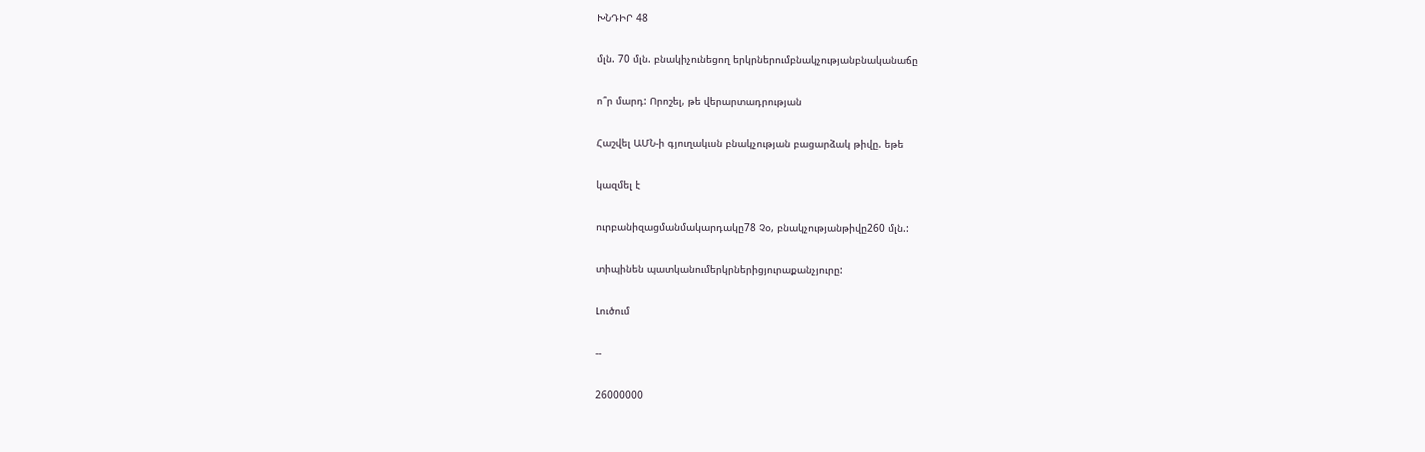ԽՆԴԻՐ 48

մլն. 70 մլն. բնակիչունեցող երկրներումբնակչությանբնականաճը

ո՞ր մարդ: Որոշել, թե վերարտադրության

Հաշվել ԱՄՆ-ի գյուղակւսն բնակչության բացարձակ թիվը. եթե

կազմել է

ուրբանիզացմանմակարդակը78 Չօ, բնակչությանթիվը260 մլն.:

տիպինեն պատկանումերկրներիցյուրաքանչյուրը:

Լուծում

--

26000000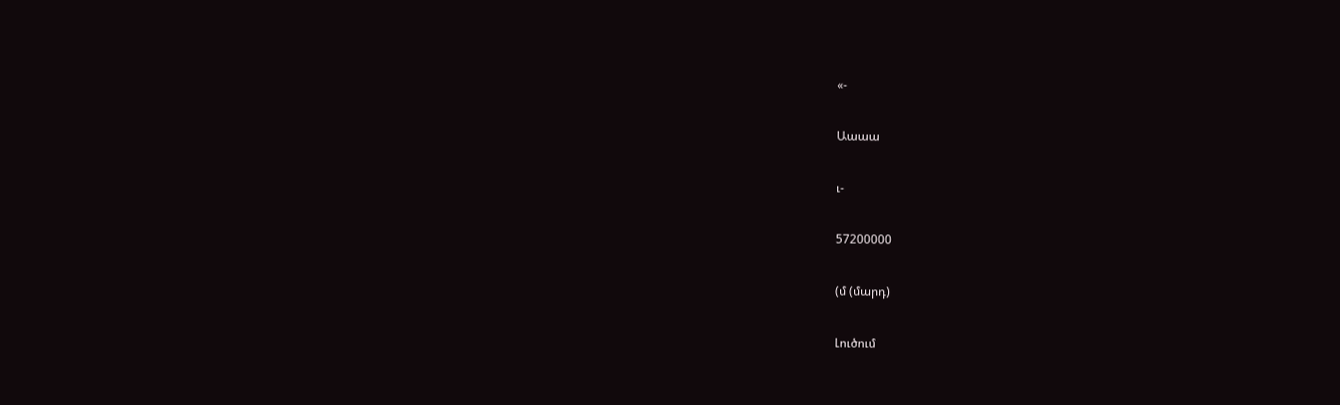«-

Աաաա

ւ-

57200000

(մ (մարդ)

Լուծում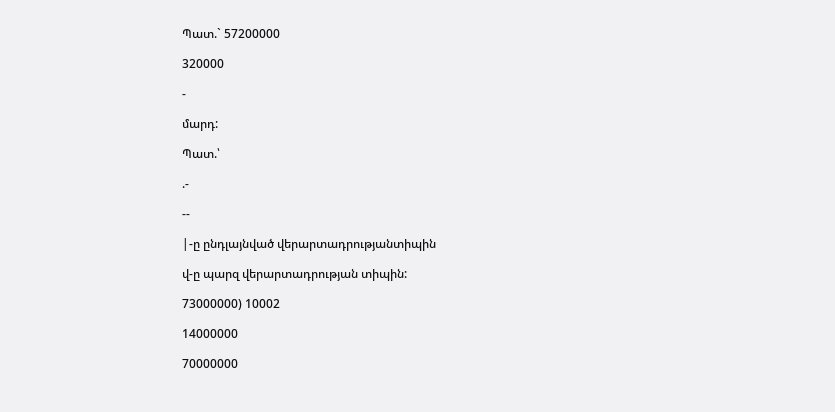Պատ.` 57200000

320000

-

մարդ:

Պատ.՝

.-

--

|-ը ընդլայնված վերարտադրությանտիպին

վ-ը պարզ վերարտադրության տիպին:

73000000) 10002

14000000

70000000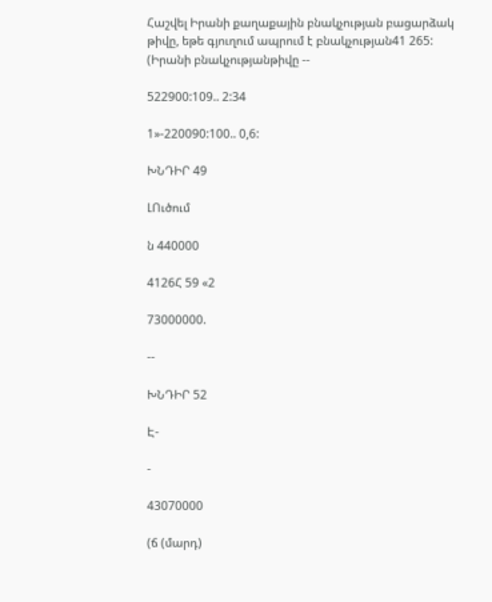Հաշվել Իրանի քաղաքային բնակչության բացարձակ թիվը, եթե գյուղում ապրում է բնակչության41 265: (Իրանի բնակչությանթիվը --

522900:109.. 2:34

1»-220090:100.. 0,6:

ԽՆԴԻՐ 49

ԼՈւծում

ն 440000

4126Հ 59 «2

73000000.

--

ԽՆԴԻՐ 52

Է-

-

43070000

(ճ (մարդ)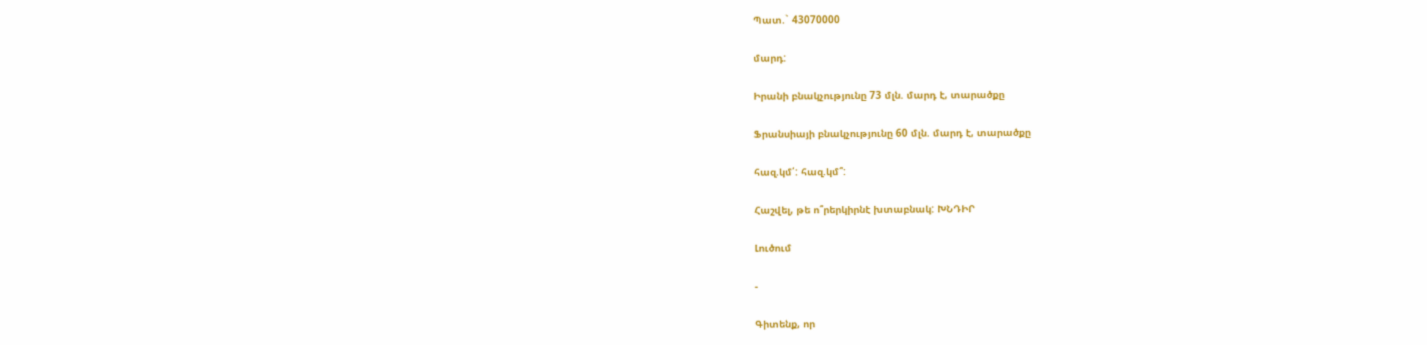Պատ.` 43070000

մարդ:

Իրանի բնակչությունը 73 մլն. մարդ է, տարածքը

Ֆրանսիայի բնակչությունը 60 մլն. մարդ է, տարածքը

հազ.կմ՛: հազ.կմ՞:

Հաշվել, թե ո՞րերկիրնէ խտաբնակ: ԽՆԴԻՐ

Լուծում

-

Գիտենք, որ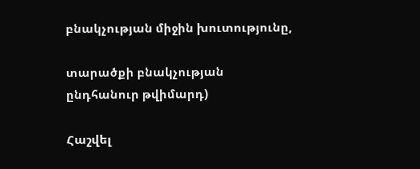բնակչության միջին խուտությունը,

տարածքի բնակչության ընդհանուր թվիմարդ)

Հաշվել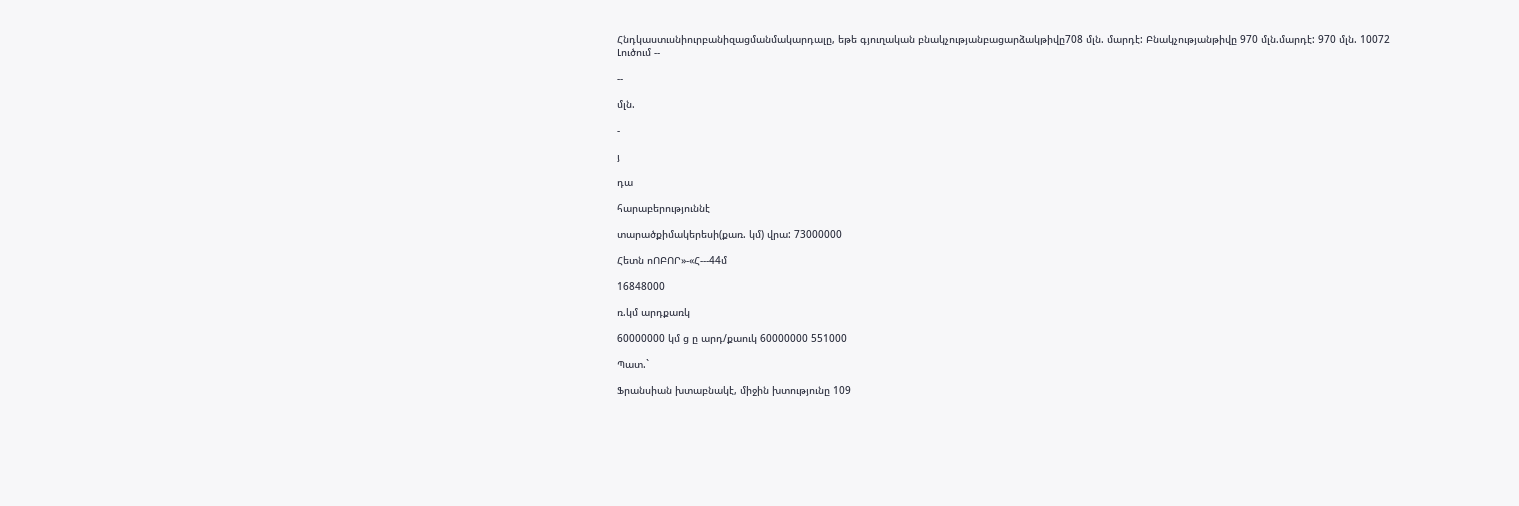Հնդկաստւսնիուրբանիզացմանմակարդալը, եթե գյուղական բնակչությանբացարձակթիվը708 մլն. մարդէ: Բնակչությանթիվը 970 մլն.մարդէ: 970 մլն. 10072 Լուծում --

--

մլն.

-

յ

դա

հարաբերություննէ

տարածքիմակերեսի(քառ. կմ) վրա: 73000000

Հետն ոՈԲՈՐ»-«Հ---44մ

16848000

ռ.կմ արդքառկ

60000000 կմ ց ը արդ/քաուկ 60000000 551000

Պատ.`

Ֆրանսիան խտաբնակէ, միջին խտությունը 109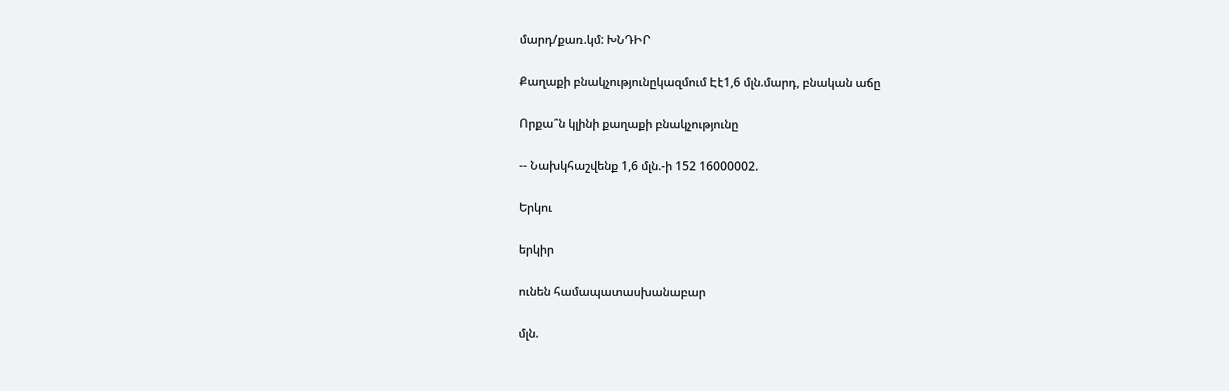մարդ/քառ.կմ: ԽՆԴԻՐ

Քաղաքի բնակչությունըկազմում Էէ1,6 մլն.մարդ, բնական աճը

Որքա՞ն կլինի քաղաքի բնակչությունը

-- Նախկհաշվենք 1,6 մլն.-ի 152 16000002.

Երկու

երկիր

ունեն համապատասխանաբար

մլն.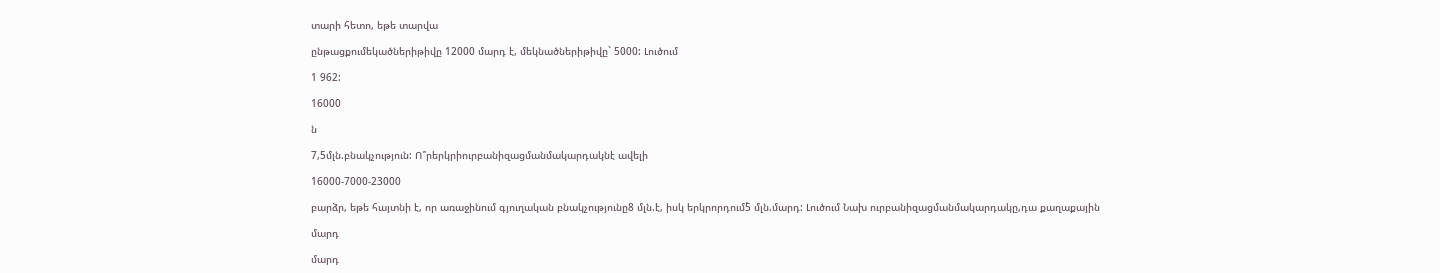տարի հետո, եթե տարվա

ընթացքումեկածներիթիվը 12000 մարդ է, մեկնածներիթիվը` 5000: Լուծում

1 962:

16000

ն

7,5մլն.բնակչություն: Ո՞րերկրիուրբանիզացմանմակարդակնէ ավելի

16000-7000-23000

բարձր, եթե հայտնի է, որ առաջինում գյուղական բնակչությունը8 մլն.է, իսկ երկրորդում5̀ մլն.մարդ: Լուծում Նախ ուրբանիզացմանմակարդակը,դա քաղաքային

մարդ

մարդ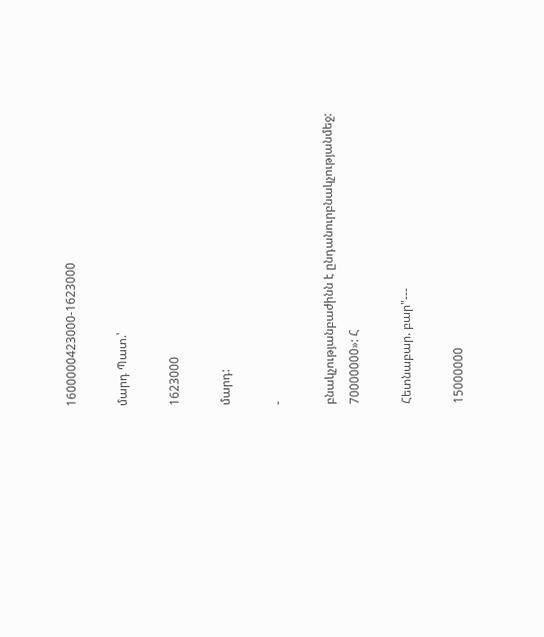1600000423000-1623000

մարդ Պատ.՝

1623000

մարդ:

-

բնակչությանբաժինն է ընդանուրբնակչությանմեջ: 70000000»: Հ

Հետնաբար. բար"---

15000000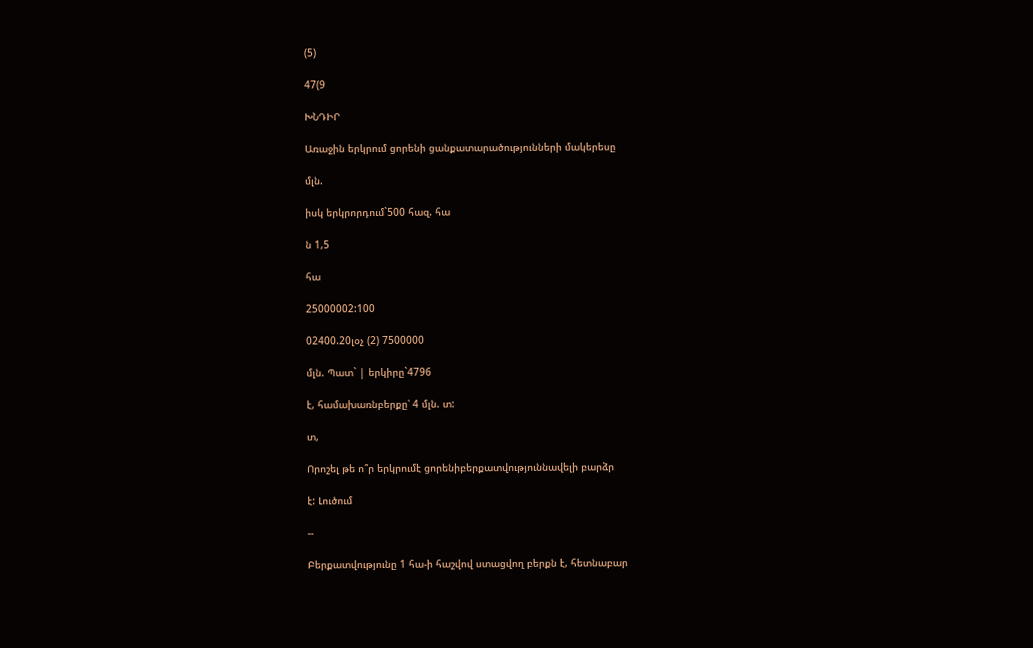(5)

47(9

ԽՆԴԻՐ

Առաջին երկրում ցորենի ցանքատարածությունների մակերեսը

մլն.

իսկ երկրորդում`500 հազ. հա

ն 1,5

հա

25000002:100

02400.20լօչ (2) 7500000

մլն. Պատ` | երկիրը`4796

է, համախառնբերքը՝ 4 մլն. տ:

տ,

Որոշել թե ո՞ր երկրումէ ցորենիբերքատվություննավելի բարձր

է: Լուծում

--

Բերքատվությունը 1 հա-ի հաշվով ստացվող բերքն է, հետնաբար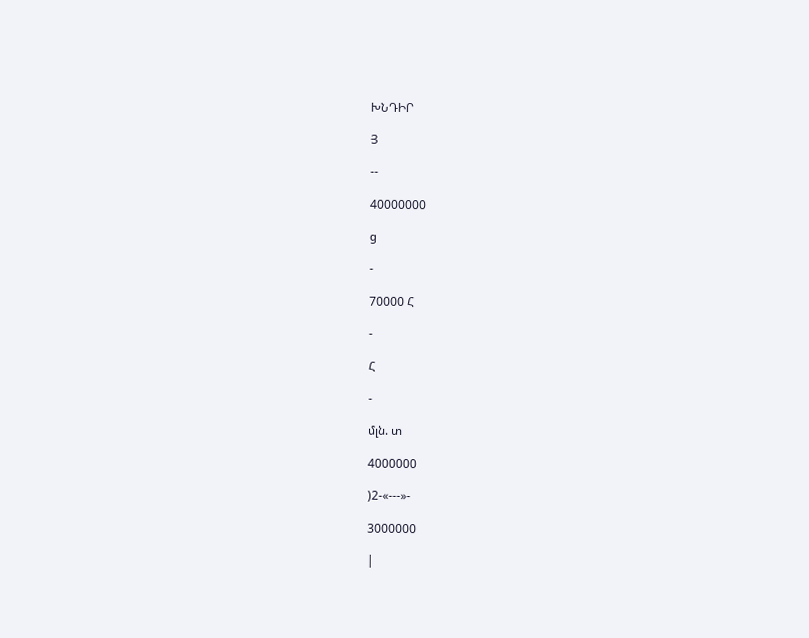ԽՆԴԻՐ

Յ

--

40000000

ց

-

70000 Հ

-

Հ

-

մլն. տ

4000000

)2-«---»-

3000000

|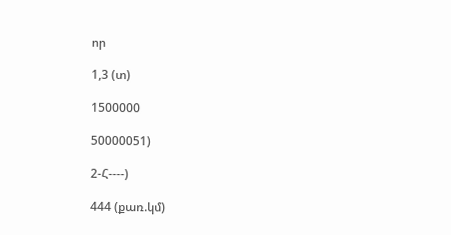որ

1,3 (տ)

1500000

50000051)

2-Հ----)

444 (քառ.կմ)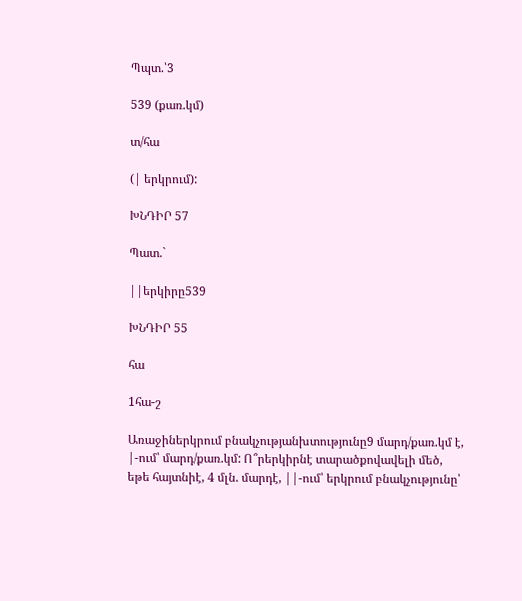Պպտ.՝3

539 (քառ.կմ)

տ/հա

(| երկրում):

ԽՆԴԻՐ 57

Պատ.`

||երկիրը539

ԽՆԴԻՐ 55

հա

1հա-շ

Առաջիներկրում բնակչությանխտությունը9 մարդ/քառ.կմ է, |-ում՝ մարդ/քառ.կմ: Ո՞րերկիրնէ տարածքովավելի մեծ, եթե հայտնիէ, 4 մլն. մարդէ, ||-ում՝ երկրում բնակչությունը՝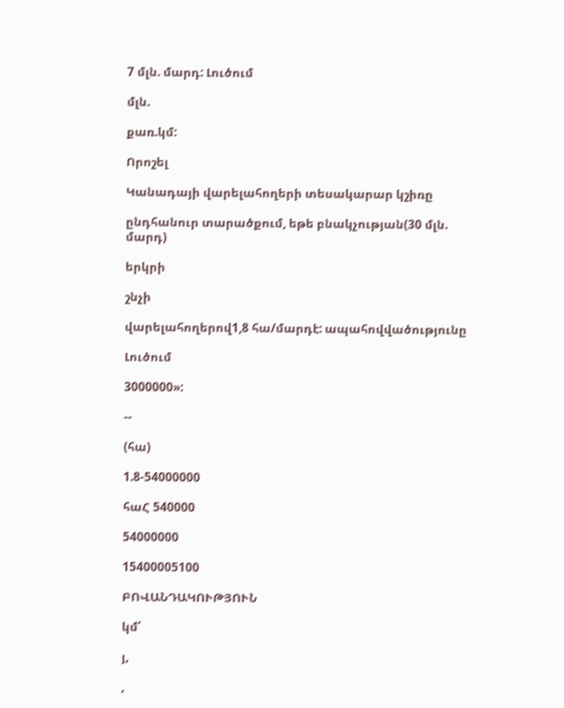7 մլն. մարդ: Լուծում

մլն.

քառ.կմ:

Որոշել

Կանադայի վարելահողերի տեսակարար կշիռը

ընդհանուր տարածքում, եթե բնակչության(30 մլն. մարդ)

երկրի

շնչի

վարելահողերով1,8 հա/մարդէ: ապահովվածությունը

Լուծում

3000000»:

--

(հա)

1.8-54000000

հաՀ 540000

54000000

15400005100

ԲՈՎԱՆԴԱԿՈՒԹՅՈՒՆ

կմ՛

յ,

,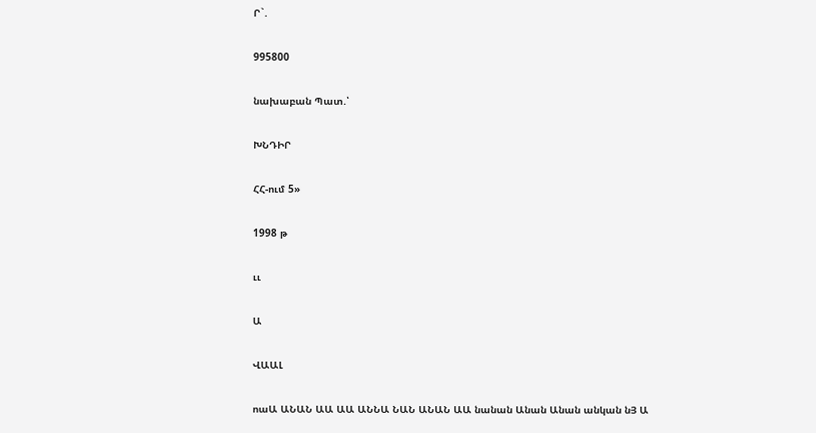Ր`.

995800

նախաբան Պատ.՝

ԽՆԴԻՐ

ՀՀ-ում 5»

1998 թ

ււ

Ա

ՎԱԱԼ

ոաԱ ԱՆԱՆ ԱԱ ԱԱ ԱՆՆԱ ՆԱՆ ԱՆԱՆ ԱԱ նանան Անան Անան անկան նՅ Ա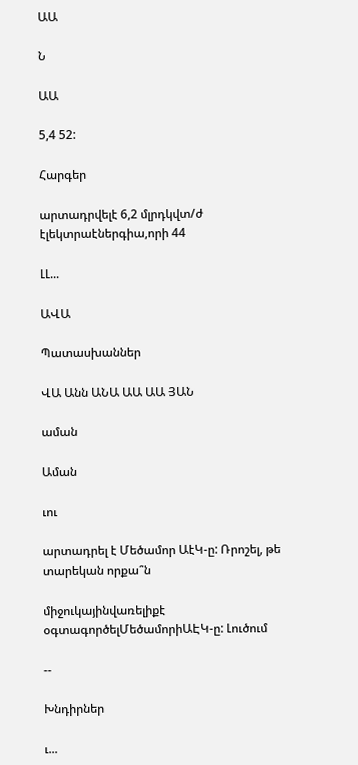ԱԱ

Ն

ԱԱ

5,4 52:

Հարգեր

արտադրվելէ 6,2 մլրդկվտ/ժ էլեկտրաէներգիա,որի 44

ԼԼ...

ԱՎԱ

Պատասխաններ

ՎԱ Անն ԱՆԱ ԱԱ ԱԱ ՅԱՆ

աման

Աման

ւու

արտադրել է Մեծամոր ԱէԿ-ը: Ռրոշել, թե տարեկան որքա՞ն

միջուկայինվառելիքէ օգտագործելՄեծամորիԱԷԿ-ը: Լուծում

--

Խնդիրներ

ւ...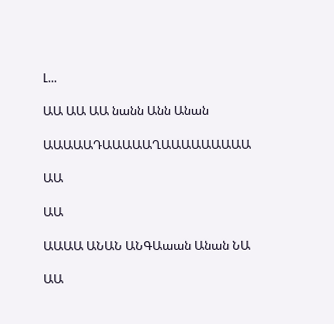Լ...

ԱԱ ԱԱ ԱԱ նանն Անն Անան

ԱԱԱԱԱԴԱԱԱԱԱՂԱԱԱԱԱԱԱԱԱ

ԱԱ

ԱԱ

ԱԱԱԱ ԱՆԱՆ ԱՆԳԱաան Անան ՆԱ

ԱԱ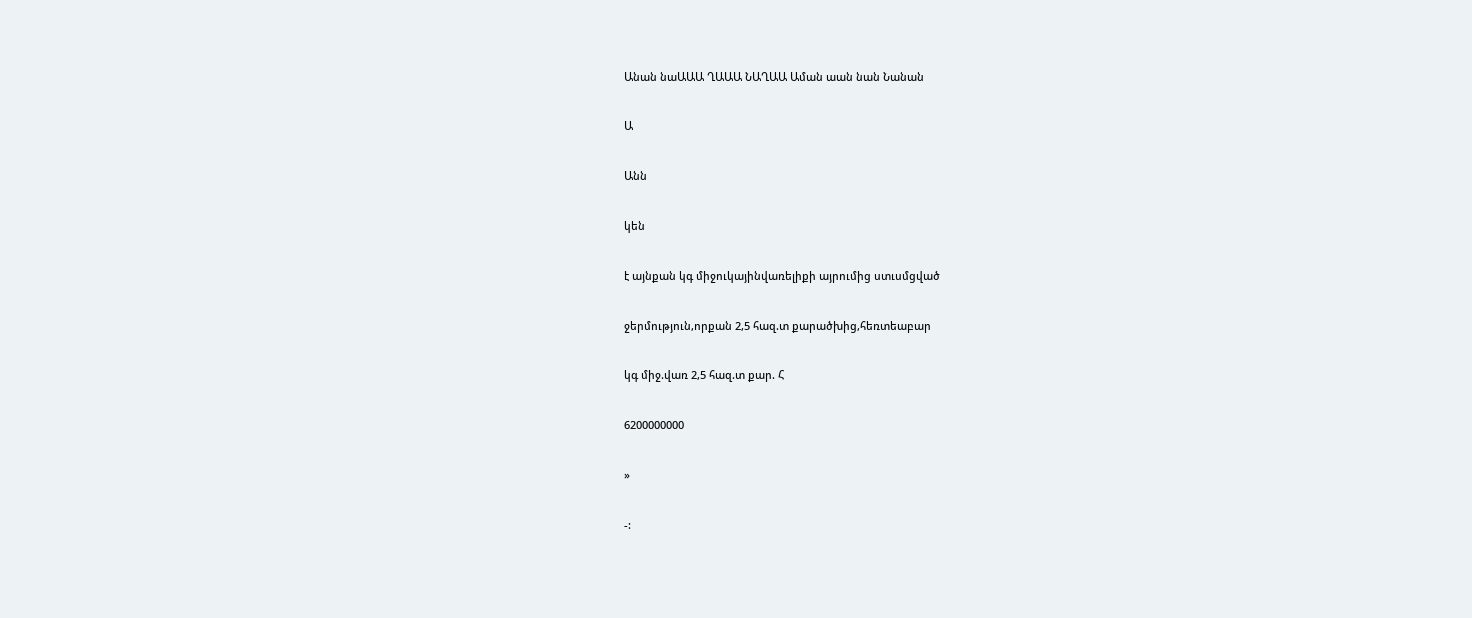Անան նաԱԱԱ ՂԱԱԱ ՆԱՂԱԱ Աման աան նան Նանան

Ա

Անն

կեն

է այնքան կգ միջուկայինվառելիքի այրումից ստւսմցված

ջերմություն,որքան 2,5 հազ.տ քարածխից,հեռտեաբար

կգ միջ.վառ 2,5 հազ.տ քար. Հ

6200000000

»

-: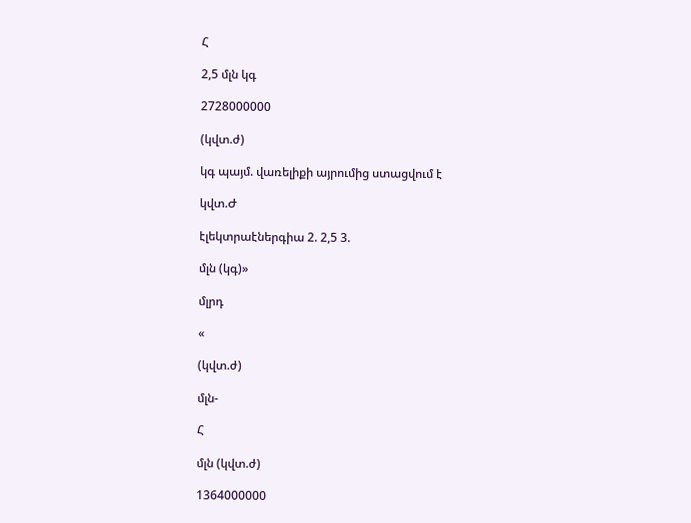Հ

2,5 մլն կգ

2728000000

(կվտ.ժ)

կգ պայմ. վառելիքի այրումից ստացվում է

կվտ.Ժ

էլեկտրաէներգիա 2. 2,5 3.

մլն (կգ)»

մլրդ

«

(կվտ.ժ)

մլն-

Հ

մլն (կվտ.ժ)

1364000000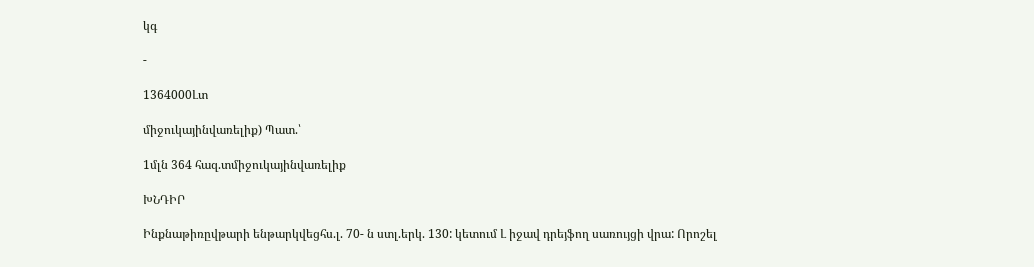կգ

-

1364000Լտ

միջուկայինվառելիք) Պատ.՝

1մլն 364 հազ.տմիջուկայինվառելիք

ԽՆԴԻՐ

Ինքնաթիռըվթարի ենթարկվեցհս.լ. 70- ն ստլ.երկ. 130: կետում Լ իջավ դրեյֆող սառույցի վրա: Որոշել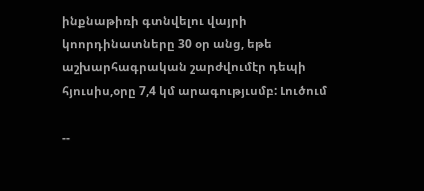ինքնաթիռի գտնվելու վայրի կոորդինատները 30 օր անց, եթե աշխարհագրական շարժվումէր դեպի հյուսիս,օրը 7,4 կմ արագությւսմբ: Լուծում

--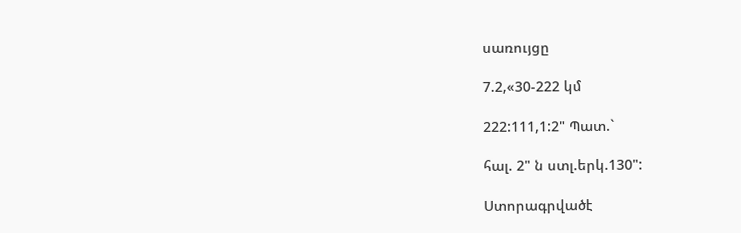սառույցը

7.2,«30-222 կմ

222:111,1:2" Պատ.`

հալ. 2" ն ստլ.երկ.130":

Ստորագրվածէ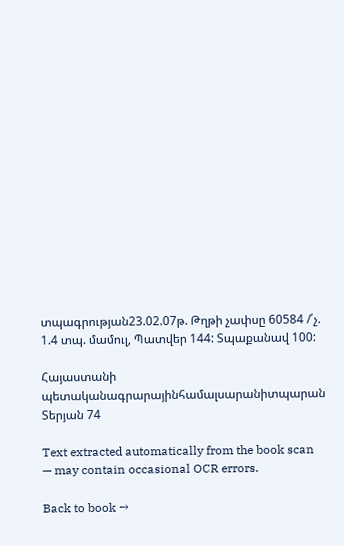տպագրության23.02.07թ. Թղթի չափսը 60584 /՛չ. 1.4 տպ. մամուլ, Պատվեր 144: Տպաքանավ 100:

Հայաստանի պետականագրարայինհամալսարանիտպարան Տերյան 74

Text extracted automatically from the book scan — may contain occasional OCR errors.

Back to book →